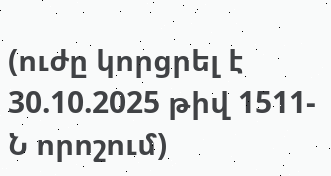(ուժը կորցրել է 30.10.2025 թիվ 1511-Ն որոշում)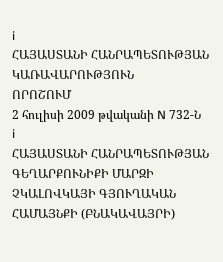i
ՀԱՅԱՍՏԱՆԻ ՀԱՆՐԱՊԵՏՈՒԹՅԱՆ ԿԱՌԱՎԱՐՈՒԹՅՈՒՆ
ՈՐՈՇՈՒՄ
2 հուլիսի 2009 թվականի N 732-Ն
i
ՀԱՅԱՍՏԱՆԻ ՀԱՆՐԱՊԵՏՈՒԹՅԱՆ ԳԵՂԱՐՔՈՒՆԻՔԻ ՄԱՐԶԻ ՉԿԱԼՈՎԿԱՅԻ ԳՅՈՒՂԱԿԱՆ ՀԱՄԱՅՆՔԻ (ԲՆԱԿԱՎԱՅՐԻ)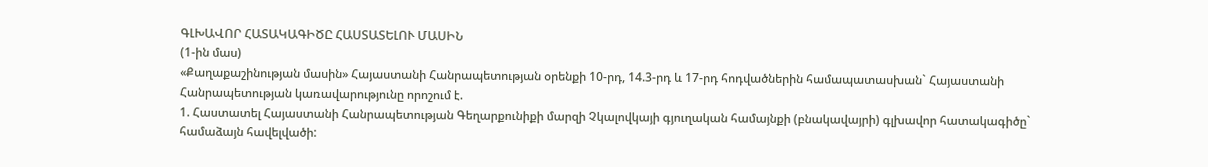ԳԼԽԱՎՈՐ ՀԱՏԱԿԱԳԻԾԸ ՀԱՍՏԱՏԵԼՈՒ ՄԱՍԻՆ
(1-ին մաս)
«Քաղաքաշինության մասին» Հայաստանի Հանրապետության օրենքի 10-րդ, 14.3-րդ և 17-րդ հոդվածներին համապատասխան` Հայաստանի Հանրապետության կառավարությունը որոշում է.
1. Հաստատել Հայաստանի Հանրապետության Գեղարքունիքի մարզի Չկալովկայի գյուղական համայնքի (բնակավայրի) գլխավոր հատակագիծը` համաձայն հավելվածի: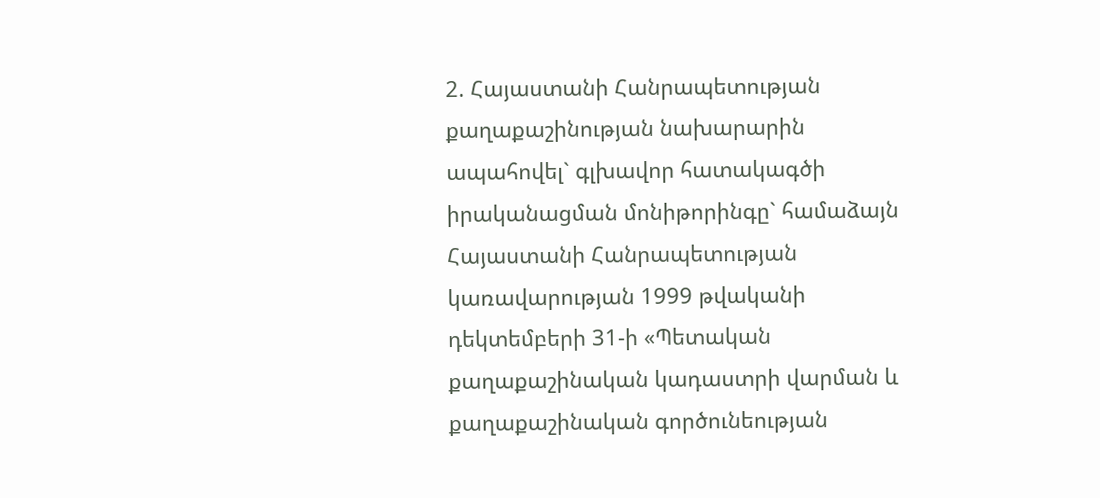2. Հայաստանի Հանրապետության քաղաքաշինության նախարարին ապահովել` գլխավոր հատակագծի իրականացման մոնիթորինգը` համաձայն Հայաստանի Հանրապետության կառավարության 1999 թվականի դեկտեմբերի 31-ի «Պետական քաղաքաշինական կադաստրի վարման և քաղաքաշինական գործունեության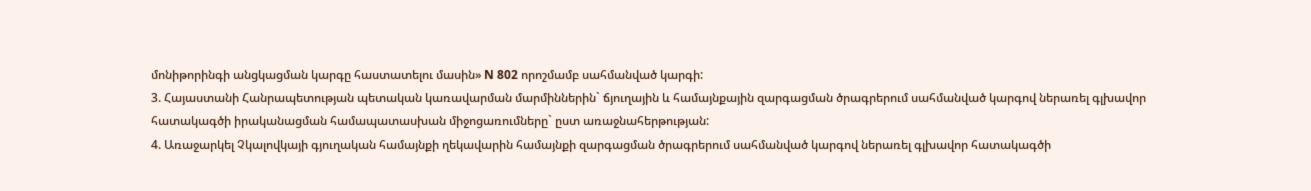մոնիթորինգի անցկացման կարգը հաստատելու մասին» N 802 որոշմամբ սահմանված կարգի:
3. Հայաստանի Հանրապետության պետական կառավարման մարմիններին` ճյուղային և համայնքային զարգացման ծրագրերում սահմանված կարգով ներառել գլխավոր հատակագծի իրականացման համապատասխան միջոցառումները` ըստ առաջնահերթության:
4. Առաջարկել Չկալովկայի գյուղական համայնքի ղեկավարին համայնքի զարգացման ծրագրերում սահմանված կարգով ներառել գլխավոր հատակագծի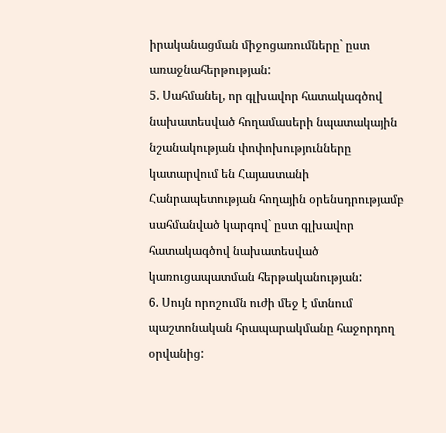իրականացման միջոցառումները` ըստ առաջնահերթության:
5. Սահմանել, որ գլխավոր հատակագծով նախատեսված հողամասերի նպատակային նշանակության փոփոխությունները կատարվում են Հայաստանի Հանրապետության հողային օրենսդրությամբ սահմանված կարգով` ըստ գլխավոր հատակագծով նախատեսված կառուցապատման հերթականության:
6. Սույն որոշումն ուժի մեջ է մտնում պաշտոնական հրապարակմանը հաջորդող օրվանից: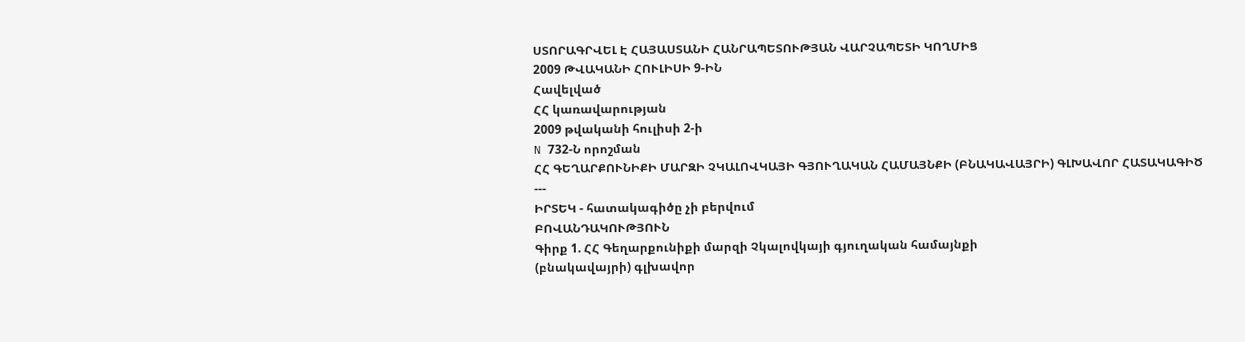ՍՏՈՐԱԳՐՎԵԼ Է ՀԱՅԱՍՏԱՆԻ ՀԱՆՐԱՊԵՏՈՒԹՅԱՆ ՎԱՐՉԱՊԵՏԻ ԿՈՂՄԻՑ
2009 ԹՎԱԿԱՆԻ ՀՈՒԼԻՍԻ 9-ԻՆ
Հավելված
ՀՀ կառավարության
2009 թվականի հուլիսի 2-ի
N 732-Ն որոշման
ՀՀ ԳԵՂԱՐՔՈՒՆԻՔԻ ՄԱՐԶԻ ՉԿԱԼՈՎԿԱՅԻ ԳՅՈՒՂԱԿԱՆ ՀԱՄԱՅՆՔԻ (ԲՆԱԿԱՎԱՅՐԻ) ԳԼԽԱՎՈՐ ՀԱՏԱԿԱԳԻԾ
---
ԻՐՏԵԿ - հատակագիծը չի բերվում
ԲՈՎԱՆԴԱԿՈՒԹՅՈՒՆ
Գիրք 1. ՀՀ Գեղարքունիքի մարզի Չկալովկայի գյուղական համայնքի
(բնակավայրի) գլխավոր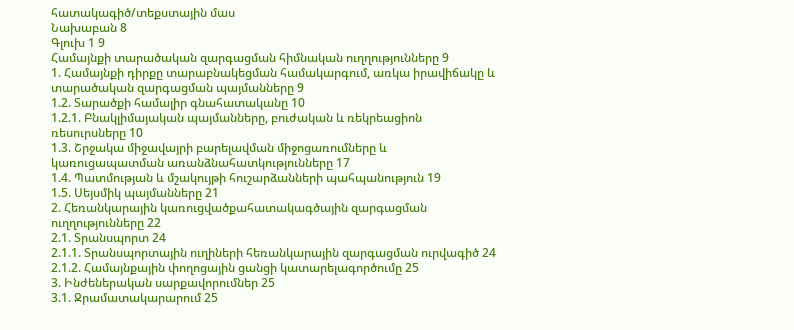հատակագիծ/տեքստային մաս
Նախաբան 8
Գլուխ 1 9
Համայնքի տարածական զարգացման հիմնական ուղղությունները 9
1. Համայնքի դիրքը տարաբնակեցման համակարգում, առկա իրավիճակը և
տարածական զարգացման պայմանները 9
1.2. Տարածքի համալիր գնահատականը 10
1.2.1. Բնակլիմայական պայմանները, բուժական և ռեկրեացիոն
ռեսուրսները 10
1.3. Շրջակա միջավայրի բարելավման միջոցառումները և
կառուցապատման առանձնահատկությունները 17
1.4. Պատմության և մշակույթի հուշարձանների պահպանություն 19
1.5. Սեյսմիկ պայմանները 21
2. Հեռանկարային կառուցվածքահատակագծային զարգացման
ուղղությունները 22
2.1. Տրանսպորտ 24
2.1.1. Տրանսպորտային ուղիների հեռանկարային զարգացման ուրվագիծ 24
2.1.2. Համայնքային փողոցային ցանցի կատարելագործումը 25
3. Ինժեներական սարքավորումներ 25
3.1. Ջրամատակարարում 25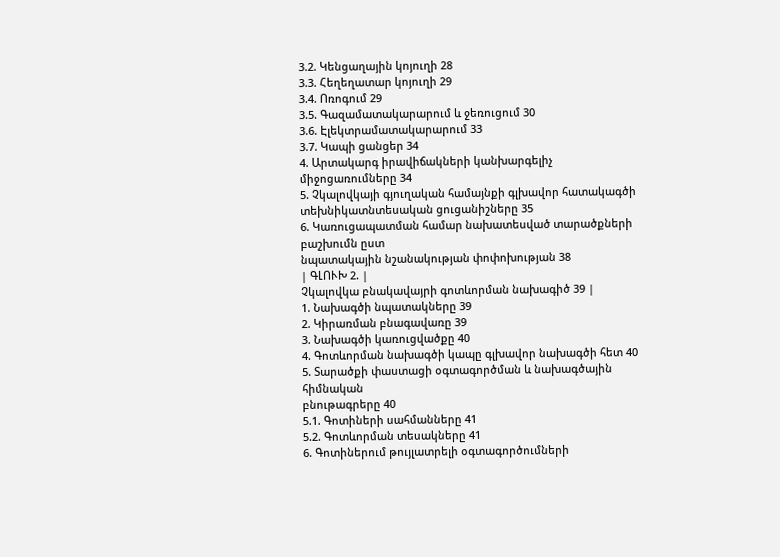3.2. Կենցաղային կոյուղի 28
3.3. Հեղեղատար կոյուղի 29
3.4. Ոռոգում 29
3.5. Գազամատակարարում և ջեռուցում 30
3.6. Էլեկտրամատակարարում 33
3.7. Կապի ցանցեր 34
4. Արտակարգ իրավիճակների կանխարգելիչ միջոցառումները 34
5. Չկալովկայի գյուղական համայնքի գլխավոր հատակագծի
տեխնիկատնտեսական ցուցանիշները 35
6. Կառուցապատման համար նախատեսված տարածքների բաշխումն ըստ
նպատակային նշանակության փոփոխության 38
| ԳԼՈՒԽ 2. |
Չկալովկա բնակավայրի գոտևորման նախագիծ 39 |
1. Նախագծի նպատակները 39
2. Կիրառման բնագավառը 39
3. Նախագծի կառուցվածքը 40
4. Գոտևորման նախագծի կապը գլխավոր նախագծի հետ 40
5. Տարածքի փաստացի օգտագործման և նախագծային հիմնական
բնութագրերը 40
5.1. Գոտիների սահմանները 41
5.2. Գոտևորման տեսակները 41
6. Գոտիներում թույլատրելի օգտագործումների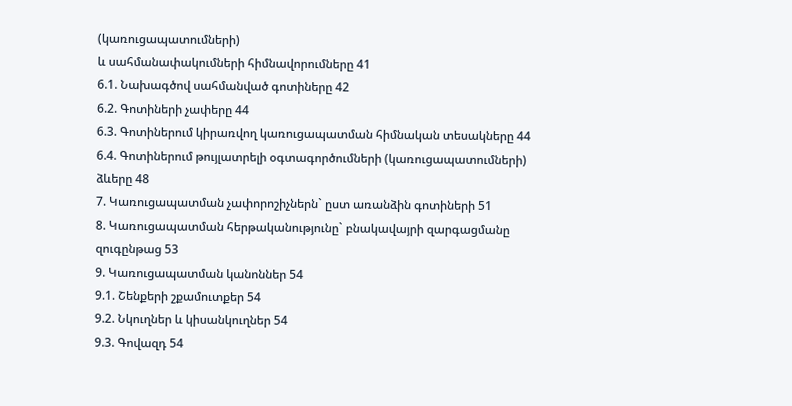(կառուցապատումների)
և սահմանափակումների հիմնավորումները 41
6.1. Նախագծով սահմանված գոտիները 42
6.2. Գոտիների չափերը 44
6.3. Գոտիներում կիրառվող կառուցապատման հիմնական տեսակները 44
6.4. Գոտիներում թույլատրելի օգտագործումների (կառուցապատումների)
ձևերը 48
7. Կառուցապատման չափորոշիչներն` ըստ առանձին գոտիների 51
8. Կառուցապատման հերթականությունը` բնակավայրի զարգացմանը
զուգընթաց 53
9. Կառուցապատման կանոններ 54
9.1. Շենքերի շքամուտքեր 54
9.2. Նկուղներ և կիսանկուղներ 54
9.3. Գովազդ 54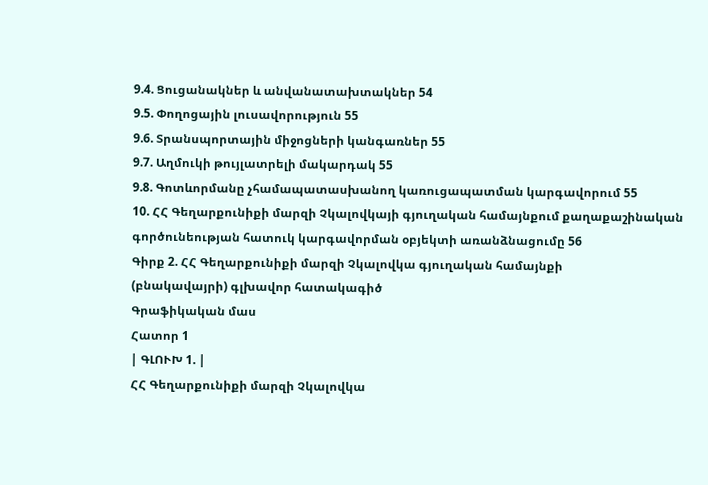9.4. Ցուցանակներ և անվանատախտակներ 54
9.5. Փողոցային լուսավորություն 55
9.6. Տրանսպորտային միջոցների կանգառներ 55
9.7. Աղմուկի թույլատրելի մակարդակ 55
9.8. Գոտևորմանը չհամապատասխանող կառուցապատման կարգավորում 55
10. ՀՀ Գեղարքունիքի մարզի Չկալովկայի գյուղական համայնքում քաղաքաշինական գործունեության հատուկ կարգավորման օբյեկտի առանձնացումը 56
Գիրք 2. ՀՀ Գեղարքունիքի մարզի Չկալովկա գյուղական համայնքի
(բնակավայրի) գլխավոր հատակագիծ
Գրաֆիկական մաս
Հատոր 1
| ԳԼՈՒԽ 1. |
ՀՀ Գեղարքունիքի մարզի Չկալովկա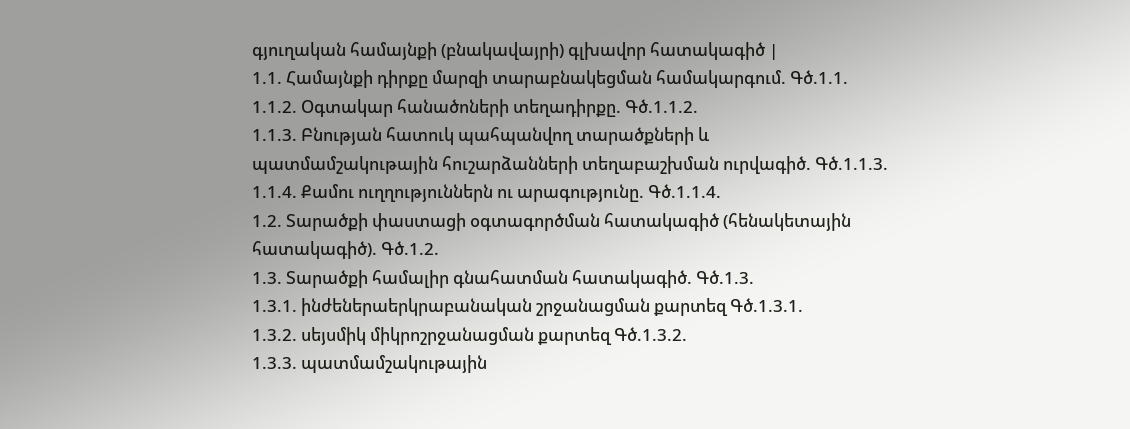գյուղական համայնքի (բնակավայրի) գլխավոր հատակագիծ |
1.1. Համայնքի դիրքը մարզի տարաբնակեցման համակարգում. Գծ.1.1.
1.1.2. Օգտակար հանածոների տեղադիրքը. Գծ.1.1.2.
1.1.3. Բնության հատուկ պահպանվող տարածքների և
պատմամշակութային հուշարձանների տեղաբաշխման ուրվագիծ. Գծ.1.1.3.
1.1.4. Քամու ուղղություններն ու արագությունը. Գծ.1.1.4.
1.2. Տարածքի փաստացի օգտագործման հատակագիծ (հենակետային
հատակագիծ). Գծ.1.2.
1.3. Տարածքի համալիր գնահատման հատակագիծ. Գծ.1.3.
1.3.1. ինժեներաերկրաբանական շրջանացման քարտեզ Գծ.1.3.1.
1.3.2. սեյսմիկ միկրոշրջանացման քարտեզ Գծ.1.3.2.
1.3.3. պատմամշակութային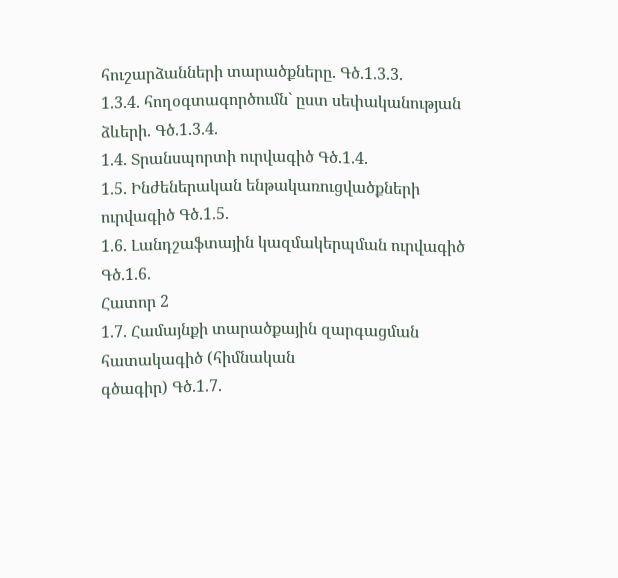հուշարձանների տարածքները. Գծ.1.3.3.
1.3.4. հողօգտագործումն` ըստ սեփականության ձևերի. Գծ.1.3.4.
1.4. Տրանսպորտի ուրվագիծ Գծ.1.4.
1.5. Ինժեներական ենթակառուցվածքների ուրվագիծ Գծ.1.5.
1.6. Լանդշաֆտային կազմակերպման ուրվագիծ Գծ.1.6.
Հատոր 2
1.7. Համայնքի տարածքային զարգացման հատակագիծ (հիմնական
գծագիր) Գծ.1.7.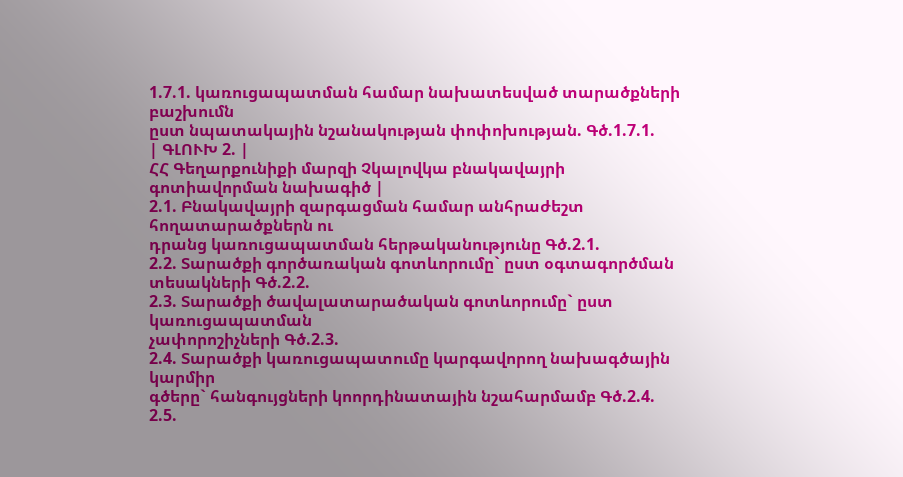1.7.1. կառուցապատման համար նախատեսված տարածքների բաշխումն
ըստ նպատակային նշանակության փոփոխության. Գծ.1.7.1.
| ԳԼՈՒԽ 2. |
ՀՀ Գեղարքունիքի մարզի Չկալովկա բնակավայրի գոտիավորման նախագիծ |
2.1. Բնակավայրի զարգացման համար անհրաժեշտ հողատարածքներն ու
դրանց կառուցապատման հերթականությունը Գծ.2.1.
2.2. Տարածքի գործառական գոտևորումը` ըստ օգտագործման
տեսակների Գծ.2.2.
2.3. Տարածքի ծավալատարածական գոտևորումը` ըստ կառուցապատման
չափորոշիչների Գծ.2.3.
2.4. Տարածքի կառուցապատումը կարգավորող նախագծային կարմիր
գծերը` հանգույցների կոորդինատային նշահարմամբ Գծ.2.4.
2.5.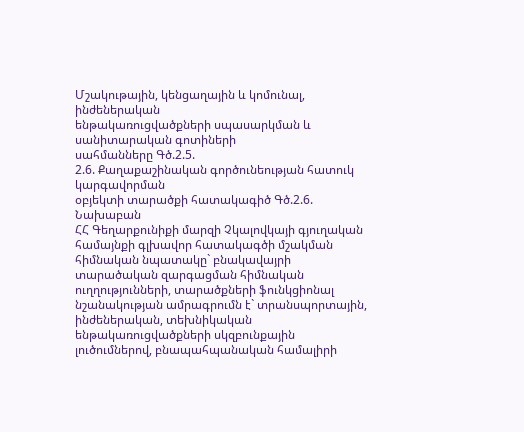Մշակութային, կենցաղային և կոմունալ, ինժեներական
ենթակառուցվածքների սպասարկման և սանիտարական գոտիների
սահմանները Գծ.2.5.
2.6. Քաղաքաշինական գործունեության հատուկ կարգավորման
օբյեկտի տարածքի հատակագիծ Գծ.2.6.
Նախաբան
ՀՀ Գեղարքունիքի մարզի Չկալովկայի գյուղական համայնքի գլխավոր հատակագծի մշակման հիմնական նպատակը` բնակավայրի տարածական զարգացման հիմնական ուղղությունների, տարածքների ֆունկցիոնալ նշանակության ամրագրումն է` տրանսպորտային, ինժեներական, տեխնիկական ենթակառուցվածքների սկզբունքային լուծումներով, բնապահպանական համալիրի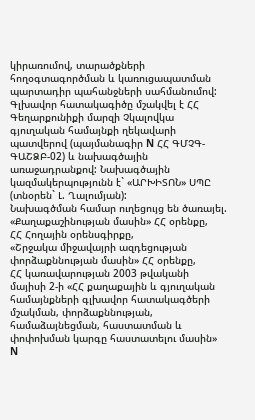կիրառումով, տարածքների հողօգտագործման և կառուցապատման պարտադիր պահանջների սահմանումով:
Գլխավոր հատակագիծը մշակվել է ՀՀ Գեղարքունիքի մարզի Չկալովկա գյուղական համայնքի ղեկավարի պատվերով (պայմանագիր N ՀՀ ԳՄՉԳ-ԳԱՇՁԲ-02) և նախագծային առաջադրանքով: Նախագծային կազմակերպությունն է` «ԱՐԽԻՏՈՆ» ՍՊԸ (տնօրեն` Լ. Ղալումյան):
Նախագծման համար ուղեցույց են ծառայել.
«Քաղաքաշինության մասին» ՀՀ օրենքը,
ՀՀ Հողային օրենսգիրքը,
«Շրջակա միջավայրի ազդեցության փորձաքննության մասին» ՀՀ օրենքը,
ՀՀ կառավարության 2003 թվականի մայիսի 2-ի «ՀՀ քաղաքային և գյուղական համայնքների գլխավոր հատակագծերի մշակման, փորձաքննության, համաձայնեցման, հաստատման և փոփոխման կարգը հաստատելու մասին» N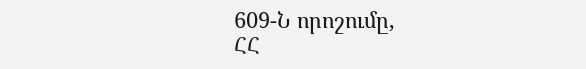609-Ն որոշումը,
ՀՀ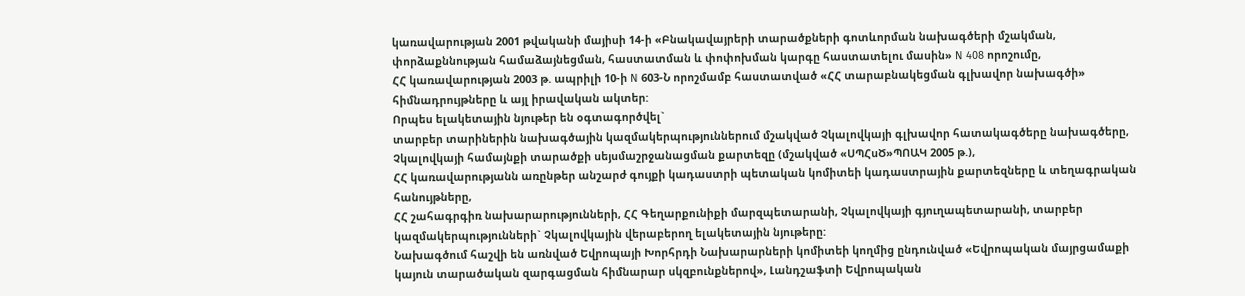կառավարության 2001 թվականի մայիսի 14-ի «Բնակավայրերի տարածքների գոտևորման նախագծերի մշակման, փորձաքննության համաձայնեցման, հաստատման և փոփոխման կարգը հաստատելու մասին» N 408 որոշումը,
ՀՀ կառավարության 2003 թ. ապրիլի 10-ի N 603-Ն որոշմամբ հաստատված «ՀՀ տարաբնակեցման գլխավոր նախագծի» հիմնադրույթները և այլ իրավական ակտեր:
Որպես ելակետային նյութեր են օգտագործվել`
տարբեր տարիներին նախագծային կազմակերպություններում մշակված Չկալովկայի գլխավոր հատակագծերը նախագծերը,
Չկալովկայի համայնքի տարածքի սեյսմաշրջանացման քարտեզը (մշակված «ՍՊՀսԾ»ՊՈԱԿ 2005 թ.),
ՀՀ կառավարությանն առընթեր անշարժ գույքի կադաստրի պետական կոմիտեի կադաստրային քարտեզները և տեղագրական հանույթները,
ՀՀ շահագրգիռ նախարարությունների, ՀՀ Գեղարքունիքի մարզպետարանի, Չկալովկայի գյուղապետարանի, տարբեր կազմակերպությունների` Չկալովկային վերաբերող ելակետային նյութերը:
Նախագծում հաշվի են առնված Եվրոպայի Խորհրդի Նախարարների կոմիտեի կողմից ընդունված «Եվրոպական մայրցամաքի կայուն տարածական զարգացման հիմնարար սկզբունքներով», Լանդշաֆտի Եվրոպական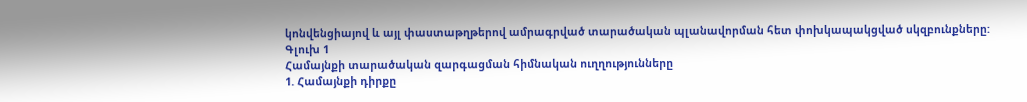կոնվենցիայով և այլ փաստաթղթերով ամրագրված տարածական պլանավորման հետ փոխկապակցված սկզբունքները:
Գլուխ 1
Համայնքի տարածական զարգացման հիմնական ուղղությունները
1. Համայնքի դիրքը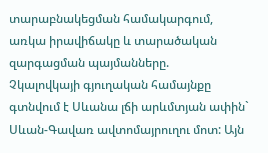տարաբնակեցման համակարգում, առկա իրավիճակը և տարածական զարգացման պայմանները.
Չկալովկայի գյուղական համայնքը գտնվում է Սևանա լճի արևմտյան ափին` Սևան-Գավառ ավտոմայրուղու մոտ: Այն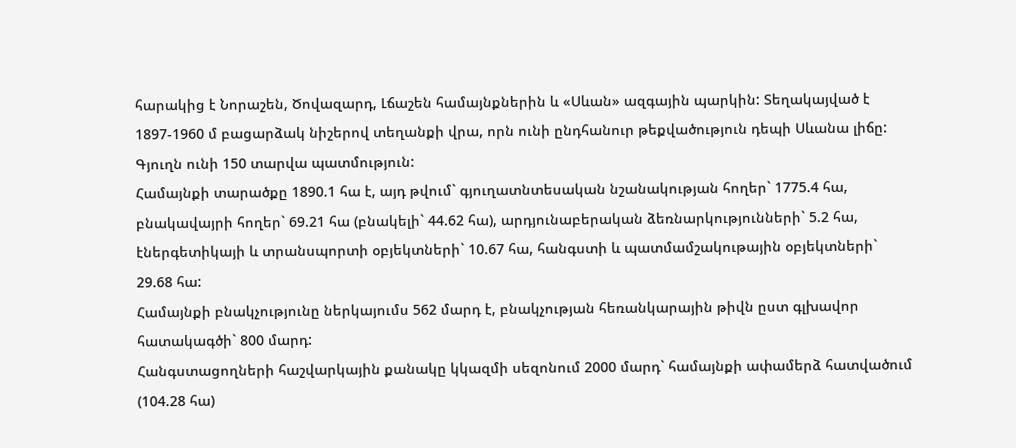հարակից է Նորաշեն, Ծովազարդ, Լճաշեն համայնքներին և «Սևան» ազգային պարկին: Տեղակայված է 1897-1960 մ բացարձակ նիշերով տեղանքի վրա, որն ունի ընդհանուր թեքվածություն դեպի Սևանա լիճը: Գյուղն ունի 150 տարվա պատմություն:
Համայնքի տարածքը 1890.1 հա է, այդ թվում` գյուղատնտեսական նշանակության հողեր` 1775.4 հա, բնակավայրի հողեր` 69.21 հա (բնակելի` 44.62 հա), արդյունաբերական ձեռնարկությունների` 5.2 հա, էներգետիկայի և տրանսպորտի օբյեկտների` 10.67 հա, հանգստի և պատմամշակութային օբյեկտների` 29.68 հա:
Համայնքի բնակչությունը ներկայումս 562 մարդ է, բնակչության հեռանկարային թիվն ըստ գլխավոր հատակագծի` 800 մարդ:
Հանգստացողների հաշվարկային քանակը կկազմի սեզոնում 2000 մարդ` համայնքի ափամերձ հատվածում (104.28 հա)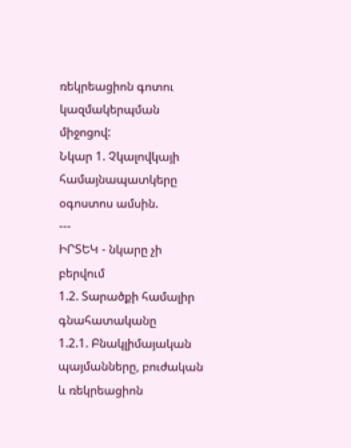ռեկրեացիոն գոտու կազմակերպման միջոցով:
Նկար 1. Չկալովկայի համայնապատկերը օգոստոս ամսին.
---
ԻՐՏԵԿ - նկարը չի բերվում
1.2. Տարածքի համալիր գնահատականը
1.2.1. Բնակլիմայական պայմանները, բուժական և ռեկրեացիոն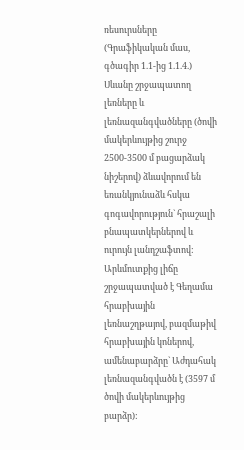ռեսուրսները
(Գրաֆիկական մաս, գծագիր 1.1-ից 1.1.4.)
Սևանը շրջապատող լեռները և լեռնազանգվածները (ծովի մակերևույթից շուրջ 2500-3500 մ բացարձակ նիշերով) ձևավորում են եռանկյունաձև հսկա գոգավորություն` հրաշալի բնապատկերներով և ուրույն լանդշաֆտով: Արևմուտքից լիճը շրջապատված է Գեղամա հրաբխային լեռնաշղթայով, բազմաթիվ հրաբխային կոներով, ամենաբարձրը` Աժդահակ լեռնազանգվածն է (3597 մ ծովի մակերևույթից բարձր):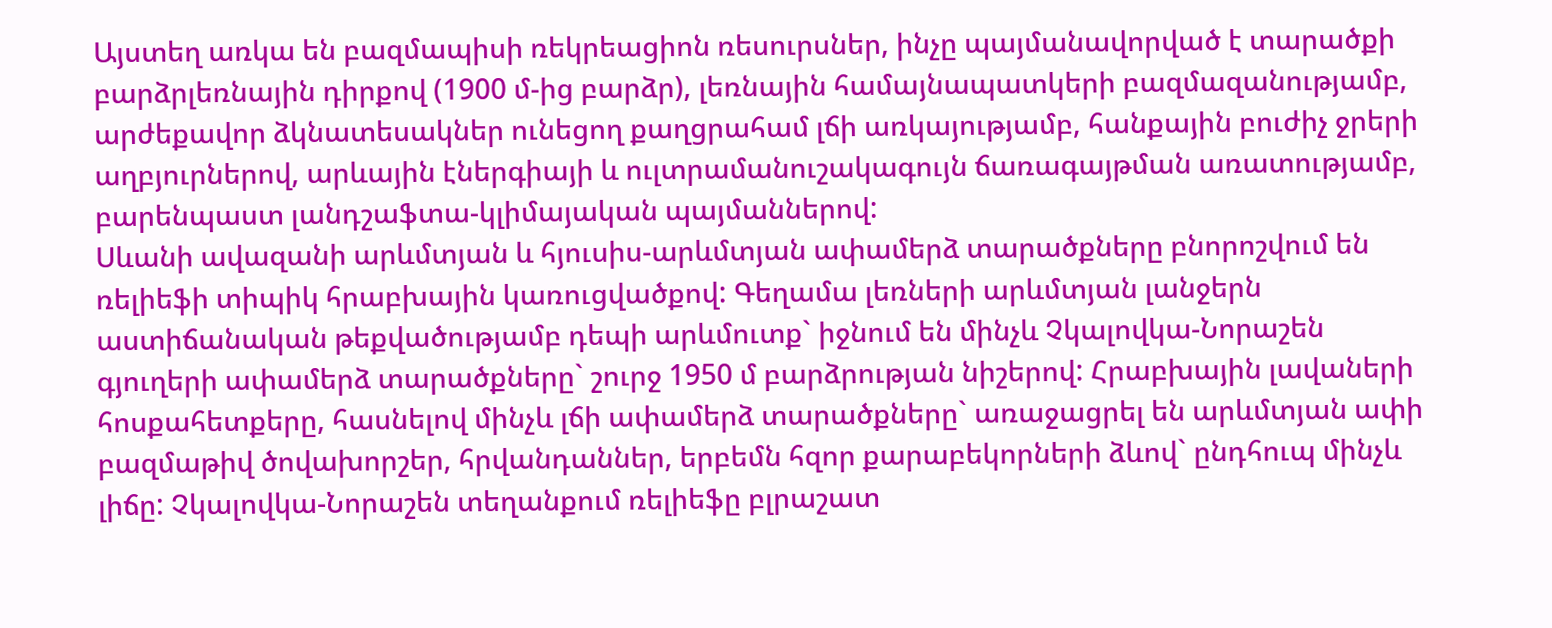Այստեղ առկա են բազմապիսի ռեկրեացիոն ռեսուրսներ, ինչը պայմանավորված է տարածքի բարձրլեռնային դիրքով (1900 մ-ից բարձր), լեռնային համայնապատկերի բազմազանությամբ, արժեքավոր ձկնատեսակներ ունեցող քաղցրահամ լճի առկայությամբ, հանքային բուժիչ ջրերի աղբյուրներով, արևային էներգիայի և ուլտրամանուշակագույն ճառագայթման առատությամբ, բարենպաստ լանդշաֆտա-կլիմայական պայմաններով:
Սևանի ավազանի արևմտյան և հյուսիս-արևմտյան ափամերձ տարածքները բնորոշվում են ռելիեֆի տիպիկ հրաբխային կառուցվածքով: Գեղամա լեռների արևմտյան լանջերն աստիճանական թեքվածությամբ դեպի արևմուտք` իջնում են մինչև Չկալովկա-Նորաշեն գյուղերի ափամերձ տարածքները` շուրջ 1950 մ բարձրության նիշերով: Հրաբխային լավաների հոսքահետքերը, հասնելով մինչև լճի ափամերձ տարածքները` առաջացրել են արևմտյան ափի բազմաթիվ ծովախորշեր, հրվանդաններ, երբեմն հզոր քարաբեկորների ձևով` ընդհուպ մինչև լիճը: Չկալովկա-Նորաշեն տեղանքում ռելիեֆը բլրաշատ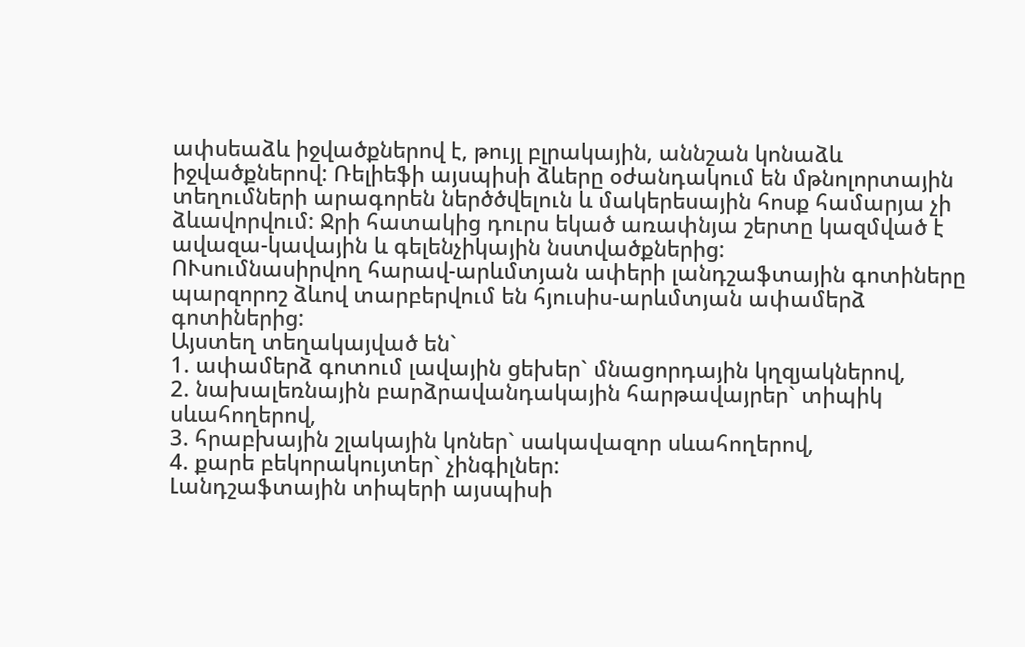ափսեաձև իջվածքներով է, թույլ բլրակային, աննշան կոնաձև իջվածքներով: Ռելիեֆի այսպիսի ձևերը օժանդակում են մթնոլորտային տեղումների արագորեն ներծծվելուն և մակերեսային հոսք համարյա չի ձևավորվում: Ջրի հատակից դուրս եկած առափնյա շերտը կազմված է ավազա-կավային և գելենչիկային նստվածքներից:
ՈՒսումնասիրվող հարավ-արևմտյան ափերի լանդշաֆտային գոտիները պարզորոշ ձևով տարբերվում են հյուսիս-արևմտյան ափամերձ գոտիներից:
Այստեղ տեղակայված են`
1. ափամերձ գոտում լավային ցեխեր` մնացորդային կղզյակներով,
2. նախալեռնային բարձրավանդակային հարթավայրեր` տիպիկ սևահողերով,
3. հրաբխային շլակային կոներ` սակավազոր սևահողերով,
4. քարե բեկորակույտեր` չինգիլներ:
Լանդշաֆտային տիպերի այսպիսի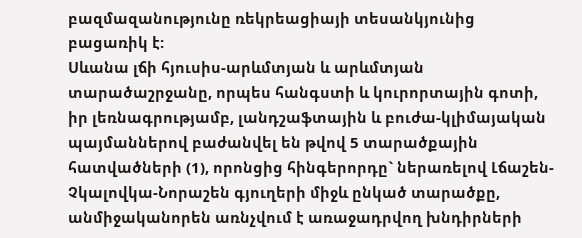բազմազանությունը ռեկրեացիայի տեսանկյունից բացառիկ է:
Սևանա լճի հյուսիս-արևմտյան և արևմտյան տարածաշրջանը, որպես հանգստի և կուրորտային գոտի, իր լեռնագրությամբ, լանդշաֆտային և բուժա-կլիմայական պայմաններով բաժանվել են թվով 5 տարածքային հատվածների (1), որոնցից հինգերորդը` ներառելով Լճաշեն-Չկալովկա-Նորաշեն գյուղերի միջև ընկած տարածքը, անմիջականորեն առնչվում է առաջադրվող խնդիրների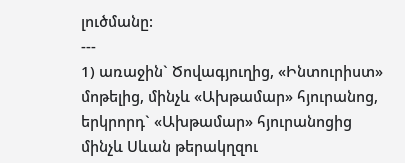լուծմանը:
---
1) առաջին` Ծովագյուղից, «Ինտուրիստ» մոթելից, մինչև «Ախթամար» հյուրանոց,
երկրորդ` «Ախթամար» հյուրանոցից մինչև Սևան թերակղզու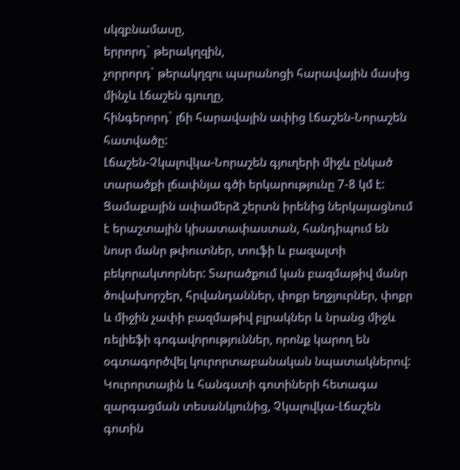սկզբնամասը,
երրորդ` թերակղզին,
չորրորդ` թերակղզու պարանոցի հարավային մասից մինչև Լճաշեն գյուղը,
հինգերորդ` լճի հարավային ափից Լճաշեն-Նորաշեն հատվածը:
Լճաշեն-Չկալովկա-Նորաշեն գյուղերի միջև ընկած տարածքի լճափնյա գծի երկարությունը 7-8 կմ է: Ցամաքային ափամերձ շերտն իրենից ներկայացնում է երաշտային կիսատափաստան, հանդիպում են նոսր մանր թփուտներ, տուֆի և բազալտի բեկորակտորներ: Տարածքում կան բազմաթիվ մանր ծովախորշեր, հրվանդաններ, փոքր եղջյուրներ, փոքր և միջին չափի բազմաթիվ բլրակներ և նրանց միջև ռելիեֆի գոգավորություններ, որոնք կարող են օգտագործվել կուրորտաբանական նպատակներով:
Կուրորտային և հանգստի գոտիների հետագա զարգացման տեսանկյունից, Չկալովկա-Լճաշեն գոտին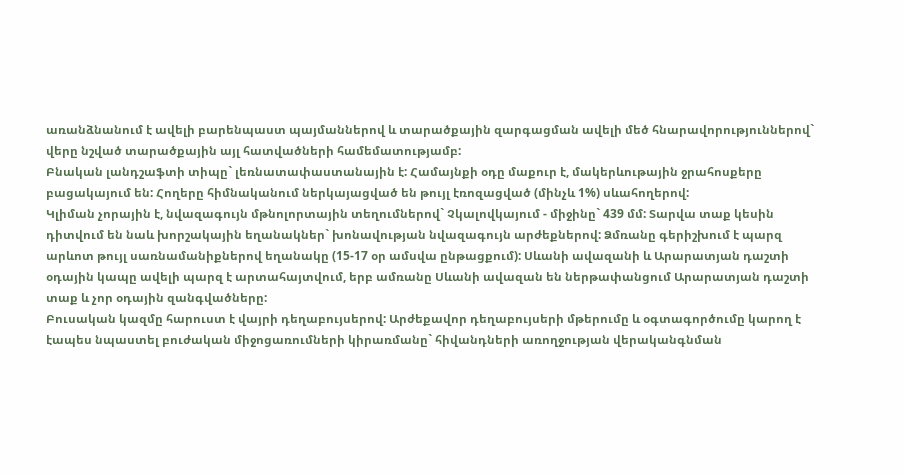առանձնանում է ավելի բարենպաստ պայմաններով և տարածքային զարգացման ավելի մեծ հնարավորություններով` վերը նշված տարածքային այլ հատվածների համեմատությամբ:
Բնական լանդշաֆտի տիպը` լեռնատափաստանային է: Համայնքի օդը մաքուր է, մակերևութային ջրահոսքերը բացակայում են: Հողերը հիմնականում ներկայացված են թույլ էռոզացված (մինչև 1%) սևահողերով:
Կլիման չորային է, նվազագույն մթնոլորտային տեղումներով` Չկալովկայում - միջինը` 439 մմ: Տարվա տաք կեսին դիտվում են նաև խորշակային եղանակներ` խոնավության նվազագույն արժեքներով: Ձմռանը գերիշխում է պարզ արևոտ թույլ սառնամանիքներով եղանակը (15-17 օր ամսվա ընթացքում): Սևանի ավազանի և Արարատյան դաշտի օդային կապը ավելի պարզ է արտահայտվում, երբ ամռանը Սևանի ավազան են ներթափանցում Արարատյան դաշտի տաք և չոր օդային զանգվածները:
Բուսական կազմը հարուստ է վայրի դեղաբույսերով: Արժեքավոր դեղաբույսերի մթերումը և օգտագործումը կարող է էապես նպաստել բուժական միջոցառումների կիրառմանը` հիվանդների առողջության վերականգնման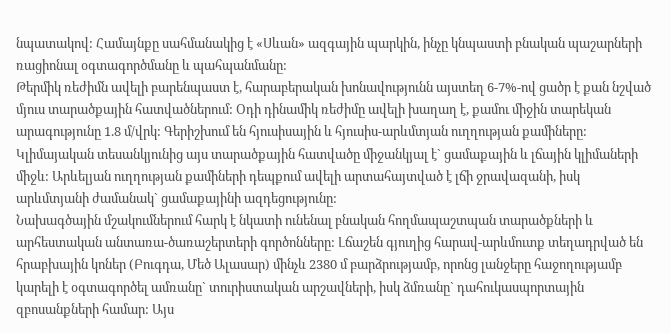նպատակով: Համայնքը սահմանակից է «Սևան» ազգային պարկին, ինչը կնպաստի բնական պաշարների ռացիոնալ օգտագործմանը և պահպանմանը:
Թերմիկ ռեժիմն ավելի բարենպաստ է, հարաբերական խոնավությունն այստեղ 6-7%-ով ցածր է քան նշված մյուս տարածքային հատվածներում: Օդի դինամիկ ռեժիմը ավելի խաղաղ է, քամու միջին տարեկան արագությունը 1.8 մ/վրկ: Գերիշխում են հյուսիսային և հյուսիս-արևմտյան ուղղության քամիները:
Կլիմայական տեսանկյունից այս տարածքային հատվածը միջանկյալ է` ցամաքային և լճային կլիմաների միջև: Արևելյան ուղղության քամիների դեպքում ավելի արտահայտված է լճի ջրավազանի, իսկ արևմտյանի ժամանակ` ցամաքայինի ազդեցությունը:
Նախագծային մշակումներում հարկ է նկատի ունենալ բնական հողմապաշտպան տարածքների և արհեստական անտառա-ծառաշերտերի գործոնները: Լճաշեն գյուղից հարավ-արևմուտք տեղադրված են հրաբխային կոներ (Բուգդա, Մեծ Ալասար) մինչև 2380 մ բարձրությամբ, որոնց լանջերը հաջողությամբ կարելի է օգտագործել ամռանը` տուրիստական արշավների, իսկ ձմռանը` դահուկասպորտային զբոսանքների համար: Այս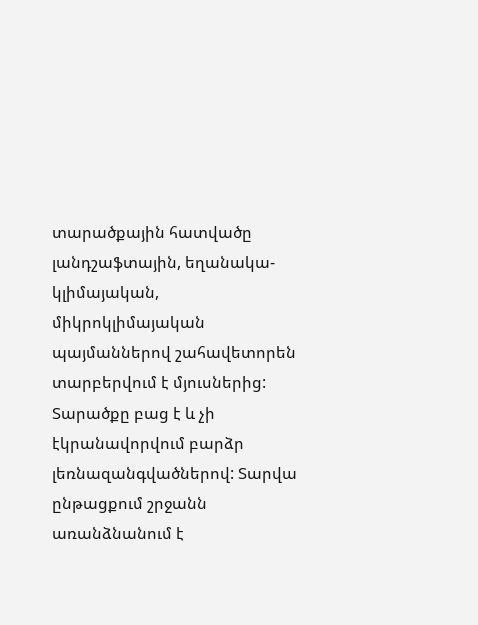տարածքային հատվածը լանդշաֆտային, եղանակա-կլիմայական, միկրոկլիմայական պայմաններով շահավետորեն տարբերվում է մյուսներից: Տարածքը բաց է և չի էկրանավորվում բարձր լեռնազանգվածներով: Տարվա ընթացքում շրջանն առանձնանում է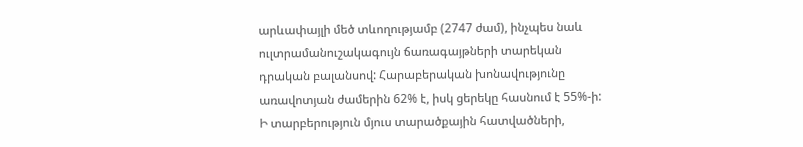արևափայլի մեծ տևողությամբ (2747 ժամ), ինչպես նաև ուլտրամանուշակագույն ճառագայթների տարեկան դրական բալանսով: Հարաբերական խոնավությունը առավոտյան ժամերին 62% է, իսկ ցերեկը հասնում է 55%-ի: Ի տարբերություն մյուս տարածքային հատվածների,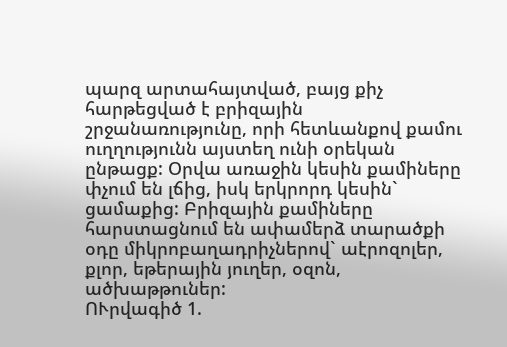պարզ արտահայտված, բայց քիչ հարթեցված է բրիզային շրջանառությունը, որի հետևանքով քամու ուղղությունն այստեղ ունի օրեկան ընթացք: Օրվա առաջին կեսին քամիները փչում են լճից, իսկ երկրորդ կեսին` ցամաքից: Բրիզային քամիները հարստացնում են ափամերձ տարածքի օդը միկրոբաղադրիչներով` աէրոզոլեր, քլոր, եթերային յուղեր, օզոն, ածխաթթուներ:
ՈՒրվագիծ 1.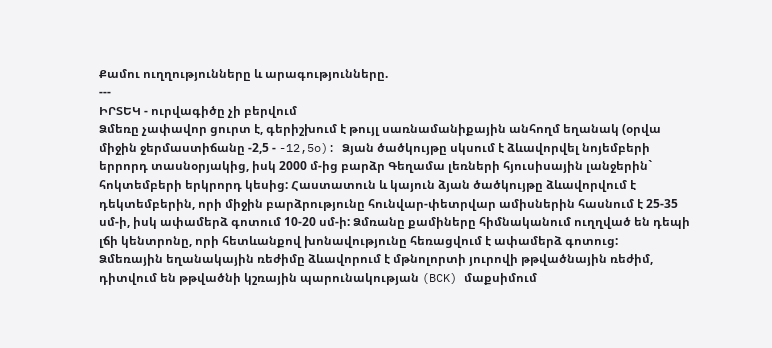Քամու ուղղությունները և արագությունները.
---
ԻՐՏԵԿ - ուրվագիծը չի բերվում
Ձմեռը չափավոր ցուրտ է, գերիշխում է թույլ սառնամանիքային անհողմ եղանակ (օրվա միջին ջերմաստիճանը -2,5 - -12,5o): Ձյան ծածկույթը սկսում է ձևավորվել նոյեմբերի երրորդ տասնօրյակից, իսկ 2000 մ-ից բարձր Գեղամա լեռների հյուսիսային լանջերին` հոկտեմբերի երկրորդ կեսից: Հաստատուն և կայուն ձյան ծածկույթը ձևավորվում է դեկտեմբերին, որի միջին բարձրությունը հունվար-փետրվար ամիսներին հասնում է 25-35 սմ-ի, իսկ ափամերձ գոտում 10-20 սմ-ի: Ձմռանը քամիները հիմնականում ուղղված են դեպի լճի կենտրոնը, որի հետևանքով խոնավությունը հեռացվում է ափամերձ գոտուց:
Ձմեռային եղանակային ռեժիմը ձևավորում է մթնոլորտի յուրովի թթվածնային ռեժիմ, դիտվում են թթվածնի կշռային պարունակության (BCK) մաքսիմում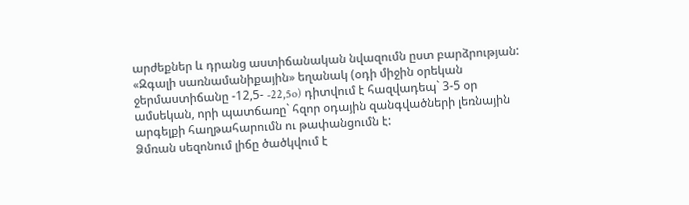արժեքներ և դրանց աստիճանական նվազումն ըստ բարձրության:
«Զգալի սառնամանիքային» եղանակ (օդի միջին օրեկան ջերմաստիճանը -12,5- -22,5o) դիտվում է հազվադեպ` 3-5 օր ամսեկան, որի պատճառը` հզոր օդային զանգվածների լեռնային արգելքի հաղթահարումն ու թափանցումն է:
Ձմռան սեզոնում լիճը ծածկվում է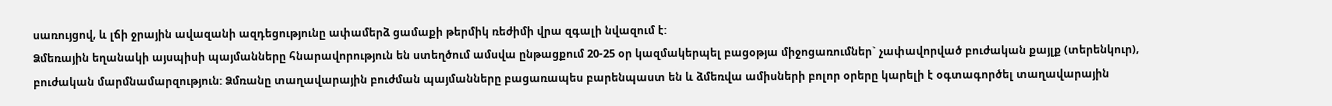սառույցով, և լճի ջրային ավազանի ազդեցությունը ափամերձ ցամաքի թերմիկ ռեժիմի վրա զգալի նվազում է:
Ձմեռային եղանակի այսպիսի պայմանները հնարավորություն են ստեղծում ամսվա ընթացքում 20-25 օր կազմակերպել բացօթյա միջոցառումներ` չափավորված բուժական քայլք (տերենկուր), բուժական մարմնամարզություն: Ձմռանը տաղավարային բուժման պայմանները բացառապես բարենպաստ են և ձմեռվա ամիսների բոլոր օրերը կարելի է օգտագործել տաղավարային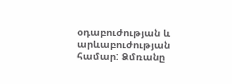օդաբուժության և արևաբուժության համար: Ձմռանը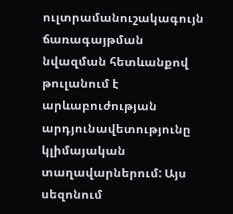ուլտրամանուշակագույն ճառագայթման նվազման հետևանքով թուլանում է արևաբուժության արդյունավետությունը կլիմայական տաղավարներում: Այս սեզոնում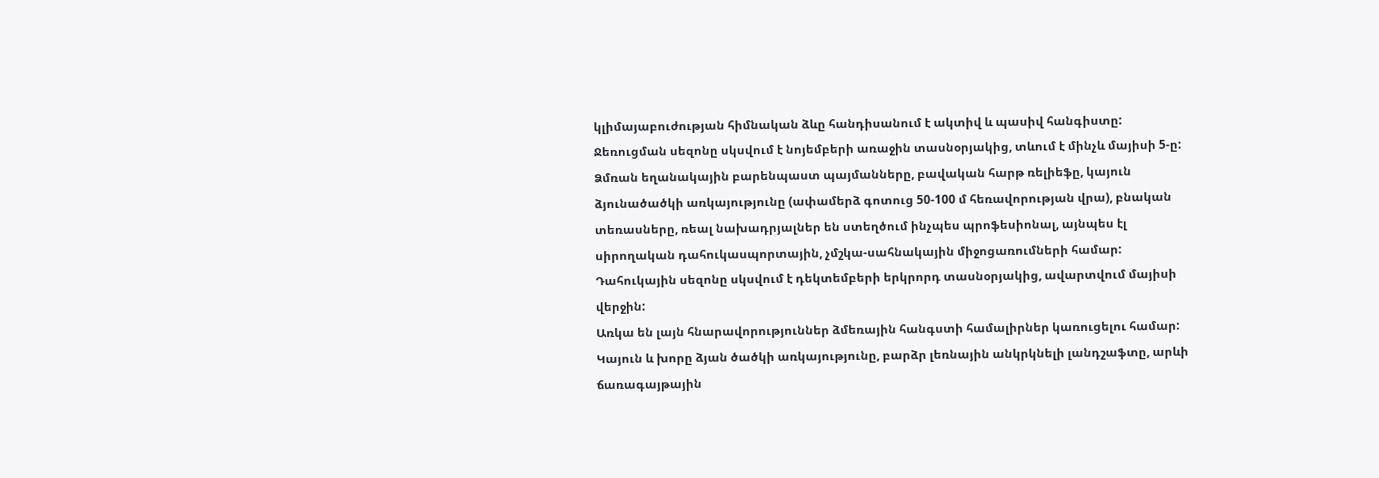կլիմայաբուժության հիմնական ձևը հանդիսանում է ակտիվ և պասիվ հանգիստը: Ջեռուցման սեզոնը սկսվում է նոյեմբերի առաջին տասնօրյակից, տևում է մինչև մայիսի 5-ը:
Ձմռան եղանակային բարենպաստ պայմանները, բավական հարթ ռելիեֆը, կայուն ձյունածածկի առկայությունը (ափամերձ գոտուց 50-100 մ հեռավորության վրա), բնական տեռասները, ռեալ նախադրյալներ են ստեղծում ինչպես պրոֆեսիոնալ, այնպես էլ սիրողական դահուկասպորտային, չմշկա-սահնակային միջոցառումների համար: Դահուկային սեզոնը սկսվում է դեկտեմբերի երկրորդ տասնօրյակից, ավարտվում մայիսի վերջին:
Առկա են լայն հնարավորություններ ձմեռային հանգստի համալիրներ կառուցելու համար: Կայուն և խորը ձյան ծածկի առկայությունը, բարձր լեռնային անկրկնելի լանդշաֆտը, արևի ճառագայթային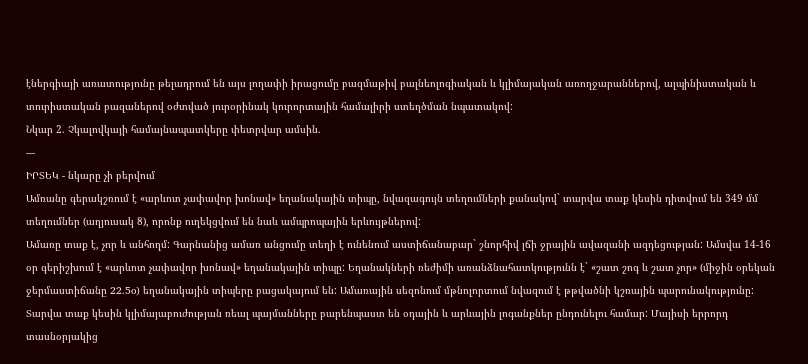էներգիայի առատությունը թելադրում են այս լողափի իրացումը բազմաթիվ բալնեոլոգիական և կլիմայական առողջարաններով, ալպինիստական և տուրիստական բազաներով օժտված յուրօրինակ կուրորտային համալիրի ստեղծման նպատակով:
Նկար 2. Չկալովկայի համայնապատկերը փետրվար ամսին.
---
ԻՐՏԵԿ - նկարը չի բերվում
Ամռանը գերակշռում է «արևոտ չափավոր խոնավ» եղանակային տիպը, նվազագույն տեղումների քանակով` տարվա տաք կեսին դիտվում են 349 մմ տեղումներ (աղյուսակ 8), որոնք ուղեկցվում են նաև ամպրոպային երևույթներով:
Ամառը տաք է, չոր և անհողմ: Գարնանից ամառ անցումը տեղի է ունենում աստիճանաբար` շնորհիվ լճի ջրային ավազանի ազդեցության: Ամսվա 14-16 օր գերիշխում է «արևոտ չափավոր խոնավ» եղանակային տիպը: Եղանակների ռեժիմի առանձնահատկությունն է` «շատ շոգ և շատ չոր» (միջին օրեկան ջերմաստիճանը 22.5o) եղանակային տիպերը բացակայում են: Ամառային սեզոնում մթնոլորտում նվազում է թթվածնի կշռային պարունակությունը:
Տարվա տաք կեսին կլիմայաբուժության ռեալ պայմանները բարենպաստ են օդային և արևային լոգանքներ ընդունելու համար: Մայիսի երրորդ տասնօրյակից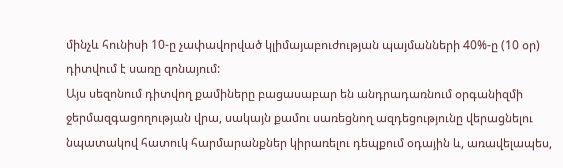մինչև հունիսի 10-ը չափավորված կլիմայաբուժության պայմանների 40%-ը (10 օր) դիտվում է սառը զոնայում:
Այս սեզոնում դիտվող քամիները բացասաբար են անդրադառնում օրգանիզմի ջերմազգացողության վրա, սակայն քամու սառեցնող ազդեցությունը վերացնելու նպատակով հատուկ հարմարանքներ կիրառելու դեպքում օդային և, առավելապես,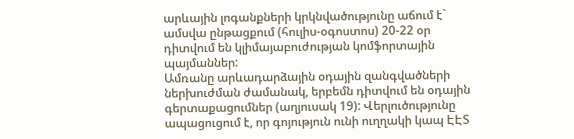արևային լոգանքների կրկնվածությունը աճում է` ամսվա ընթացքում (հուլիս-օգոստոս) 20-22 օր դիտվում են կլիմայաբուժության կոմֆորտային պայմաններ:
Ամռանը արևադարձային օդային զանգվածների ներխուժման ժամանակ, երբեմն դիտվում են օդային գերտաքացումներ (աղյուսակ 19): Վերլուծությունը ապացուցում է, որ գոյություն ունի ուղղակի կապ ԷԷՏ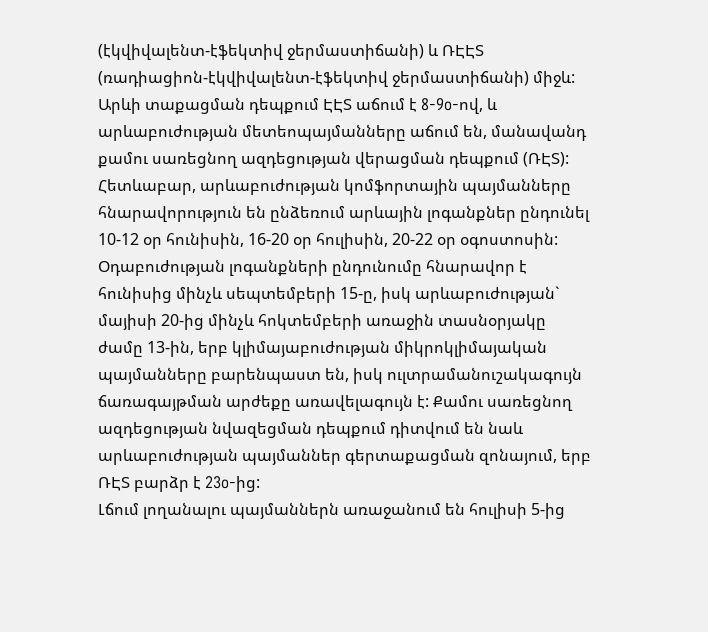(էկվիվալենտ-էֆեկտիվ ջերմաստիճանի) և ՌԷԷՏ (ռադիացիոն-էկվիվալենտ-էֆեկտիվ ջերմաստիճանի) միջև: Արևի տաքացման դեպքում ԷԷՏ աճում է 8-9o-ով, և արևաբուժության մետեոպայմանները աճում են, մանավանդ քամու սառեցնող ազդեցության վերացման դեպքում (ՌԷՏ): Հետևաբար, արևաբուժության կոմֆորտային պայմանները հնարավորություն են ընձեռում արևային լոգանքներ ընդունել 10-12 օր հունիսին, 16-20 օր հուլիսին, 20-22 օր օգոստոսին: Օդաբուժության լոգանքների ընդունումը հնարավոր է հունիսից մինչև սեպտեմբերի 15-ը, իսկ արևաբուժության` մայիսի 20-ից մինչև հոկտեմբերի առաջին տասնօրյակը ժամը 13-ին, երբ կլիմայաբուժության միկրոկլիմայական պայմանները բարենպաստ են, իսկ ուլտրամանուշակագույն ճառագայթման արժեքը առավելագույն է: Քամու սառեցնող ազդեցության նվազեցման դեպքում դիտվում են նաև արևաբուժության պայմաններ գերտաքացման զոնայում, երբ ՌԷՏ բարձր է 23o-ից:
Լճում լողանալու պայմաններն առաջանում են հուլիսի 5-ից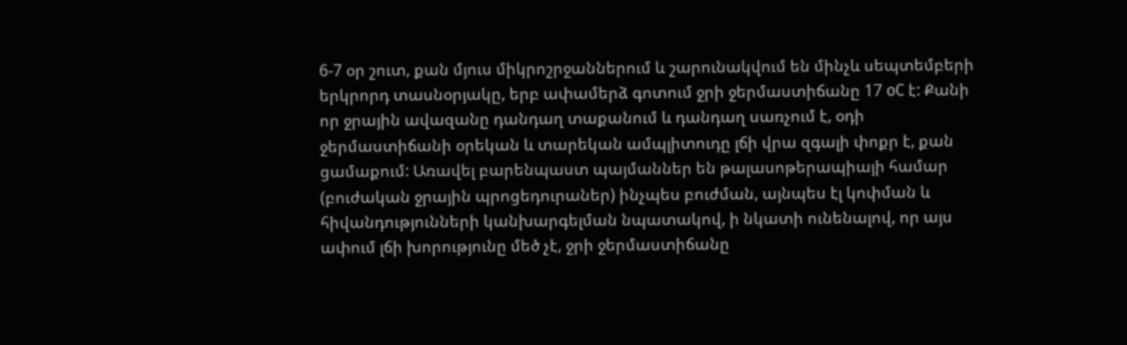6-7 օր շուտ, քան մյուս միկրոշրջաններում և շարունակվում են մինչև սեպտեմբերի երկրորդ տասնօրյակը, երբ ափամերձ գոտում ջրի ջերմաստիճանը 17 oC է: Քանի որ ջրային ավազանը դանդաղ տաքանում և դանդաղ սառչում է, օդի ջերմաստիճանի օրեկան և տարեկան ամպլիտուդը լճի վրա զգալի փոքր է, քան ցամաքում: Առավել բարենպաստ պայմաններ են թալասոթերապիայի համար (բուժական ջրային պրոցեդուրաներ) ինչպես բուժման, այնպես էլ կոփման և հիվանդությունների կանխարգելման նպատակով, ի նկատի ունենալով, որ այս ափում լճի խորությունը մեծ չէ, ջրի ջերմաստիճանը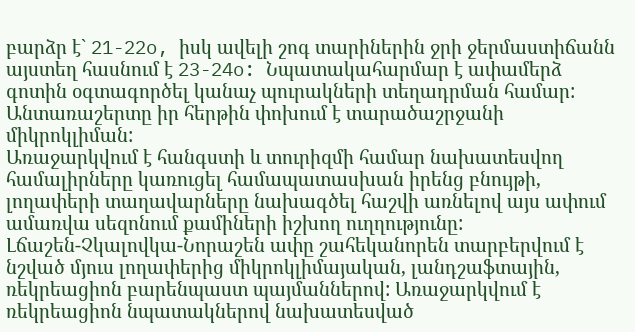բարձր է` 21-22o, իսկ ավելի շոգ տարիներին ջրի ջերմաստիճանն այստեղ հասնում է 23-24o: Նպատակահարմար է ափամերձ գոտին օգտագործել կանաչ պուրակների տեղադրման համար: Անտառաշերտը իր հերթին փոխում է տարածաշրջանի միկրոկլիման:
Առաջարկվում է հանգստի և տուրիզմի համար նախատեսվող համալիրները կառուցել համապատասխան իրենց բնույթի, լողափերի տաղավարները նախագծել հաշվի առնելով այս ափում ամառվա սեզոնում քամիների իշխող ուղղությունը:
Լճաշեն-Չկալովկա-Նորաշեն ափը շահեկանորեն տարբերվում է նշված մյուս լողափերից միկրոկլիմայական, լանդշաֆտային, ռեկրեացիոն բարենպաստ պայմաններով: Առաջարկվում է ռեկրեացիոն նպատակներով նախատեսված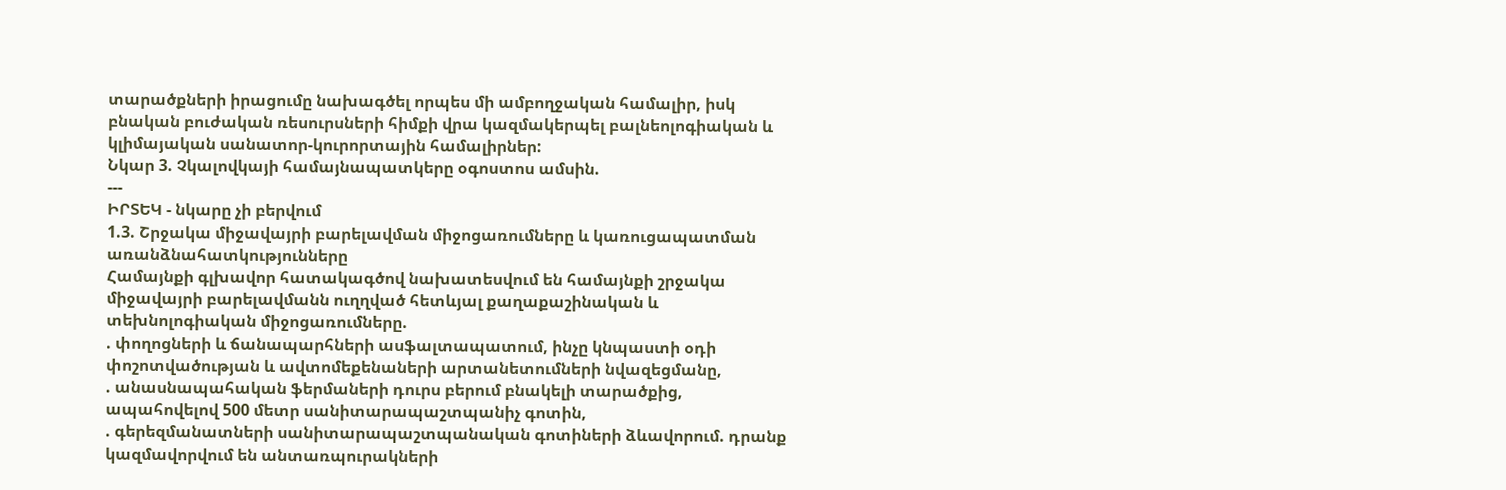տարածքների իրացումը նախագծել որպես մի ամբողջական համալիր, իսկ բնական բուժական ռեսուրսների հիմքի վրա կազմակերպել բալնեոլոգիական և կլիմայական սանատոր-կուրորտային համալիրներ:
Նկար 3. Չկալովկայի համայնապատկերը օգոստոս ամսին.
---
ԻՐՏԵԿ - նկարը չի բերվում
1.3. Շրջակա միջավայրի բարելավման միջոցառումները և կառուցապատման
առանձնահատկությունները
Համայնքի գլխավոր հատակագծով նախատեսվում են համայնքի շրջակա միջավայրի բարելավմանն ուղղված հետևյալ քաղաքաշինական և տեխնոլոգիական միջոցառումները.
. փողոցների և ճանապարհների ասֆալտապատում, ինչը կնպաստի օդի փոշոտվածության և ավտոմեքենաների արտանետումների նվազեցմանը,
. անասնապահական ֆերմաների դուրս բերում բնակելի տարածքից, ապահովելով 500 մետր սանիտարապաշտպանիչ գոտին,
. գերեզմանատների սանիտարապաշտպանական գոտիների ձևավորում. դրանք կազմավորվում են անտառպուրակների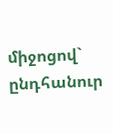միջոցով` ընդհանուր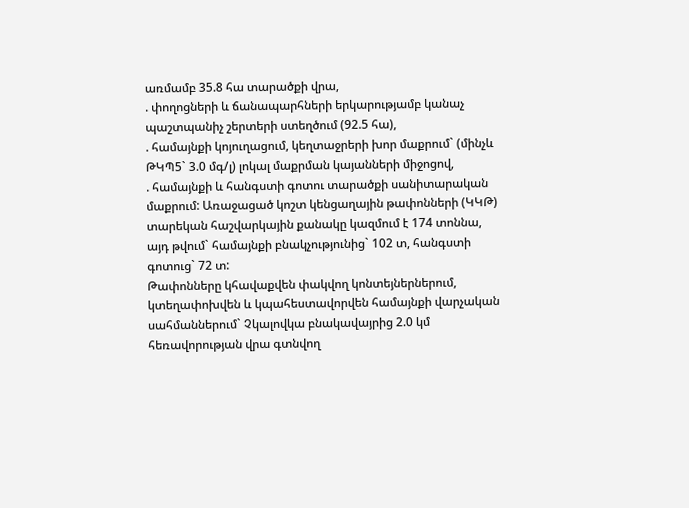առմամբ 35.8 հա տարածքի վրա,
. փողոցների և ճանապարհների երկարությամբ կանաչ պաշտպանիչ շերտերի ստեղծում (92.5 հա),
. համայնքի կոյուղացում, կեղտաջրերի խոր մաքրում` (մինչև ԹԿՊ5` 3.0 մգ/լ) լոկալ մաքրման կայանների միջոցով,
. համայնքի և հանգստի գոտու տարածքի սանիտարական մաքրում: Առաջացած կոշտ կենցաղային թափոնների (ԿԿԹ) տարեկան հաշվարկային քանակը կազմում է 174 տոննա, այդ թվում` համայնքի բնակչությունից` 102 տ, հանգստի գոտուց` 72 տ:
Թափոնները կհավաքվեն փակվող կոնտեյներներում, կտեղափոխվեն և կպահեստավորվեն համայնքի վարչական սահմաններում` Չկալովկա բնակավայրից 2.0 կմ հեռավորության վրա գտնվող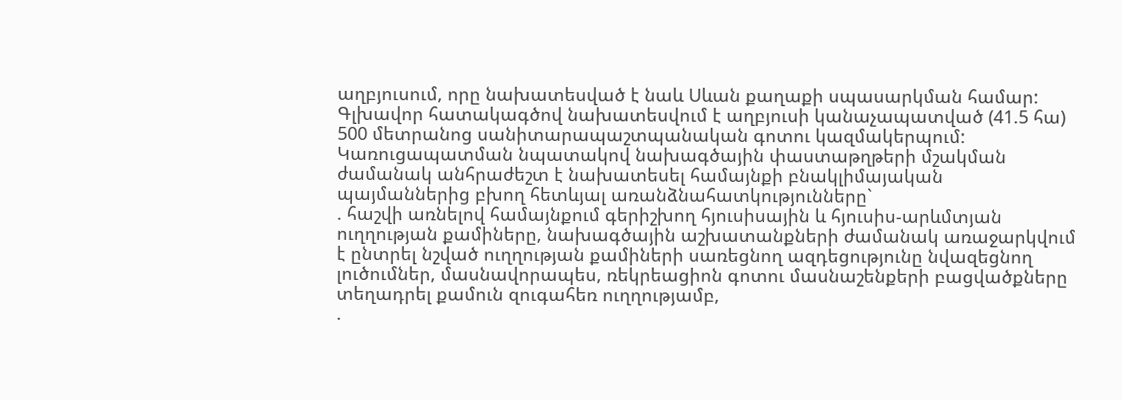աղբյուսում, որը նախատեսված է նաև Սևան քաղաքի սպասարկման համար: Գլխավոր հատակագծով նախատեսվում է աղբյուսի կանաչապատված (41.5 հա) 500 մետրանոց սանիտարապաշտպանական գոտու կազմակերպում:
Կառուցապատման նպատակով նախագծային փաստաթղթերի մշակման ժամանակ անհրաժեշտ է նախատեսել համայնքի բնակլիմայական պայմաններից բխող հետևյալ առանձնահատկությունները`
. հաշվի առնելով համայնքում գերիշխող հյուսիսային և հյուսիս-արևմտյան ուղղության քամիները, նախագծային աշխատանքների ժամանակ առաջարկվում է ընտրել նշված ուղղության քամիների սառեցնող ազդեցությունը նվազեցնող լուծումներ, մասնավորապես, ռեկրեացիոն գոտու մասնաշենքերի բացվածքները տեղադրել քամուն զուգահեռ ուղղությամբ,
.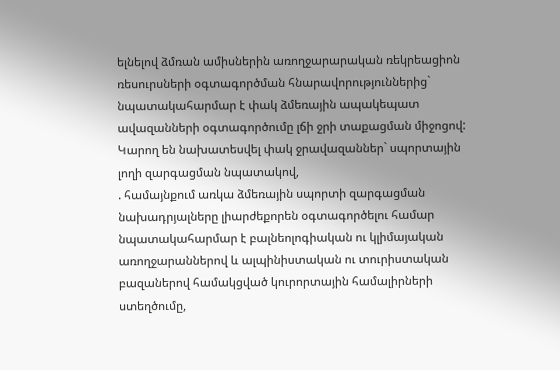ելնելով ձմռան ամիսներին առողջարարական ռեկրեացիոն ռեսուրսների օգտագործման հնարավորություններից` նպատակահարմար է փակ ձմեռային ապակեպատ ավազանների օգտագործումը լճի ջրի տաքացման միջոցով: Կարող են նախատեսվել փակ ջրավազաններ` սպորտային լողի զարգացման նպատակով,
. համայնքում առկա ձմեռային սպորտի զարգացման նախադրյալները լիարժեքորեն օգտագործելու համար նպատակահարմար է բալնեոլոգիական ու կլիմայական առողջարաններով և ալպինիստական ու տուրիստական բազաներով համակցված կուրորտային համալիրների ստեղծումը,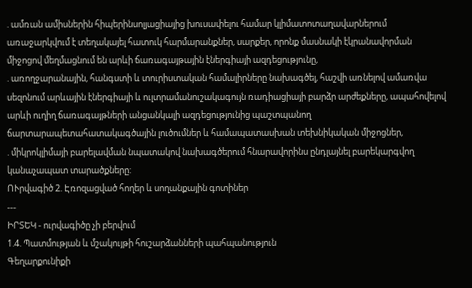. ամռան ամիսներին հիպերինսոլյացիայից խուսափելու համար կլիմատոտաղավարներում առաջարկվում է տեղակայել հատուկ հարմարանքներ, սարքեր, որոնք մասնակի էկրանավորման միջոցով մեղմացնում են արևի ճառագայթային էներգիայի ազդեցությունը,
. առողջարանային, հանգստի և տուրիստական համալիրները նախագծել, հաշվի առնելով ամառվա սեզոնում արևային էներգիայի և ուլտրամանուշակագույն ռադիացիայի բարձր արժեքները, ապահովելով արևի ուղիղ ճառագայթների անցանկալի ազդեցությունից պաշտպանող ճարտարապետահատակագծային լուծումներ և համապատասխան տեխնիկական միջոցներ,
. միկրոկլիմայի բարելավման նպատակով նախագծերում հնարավորինս ընդլայնել բարեկարգվող կանաչապատ տարածքները:
ՈՒրվագիծ 2. Էռոզացված հողեր և սողանքային գոտիներ
---
ԻՐՏԵԿ - ուրվագիծը չի բերվում
1.4. Պատմության և մշակույթի հուշարձանների պահպանություն
Գեղարքունիքի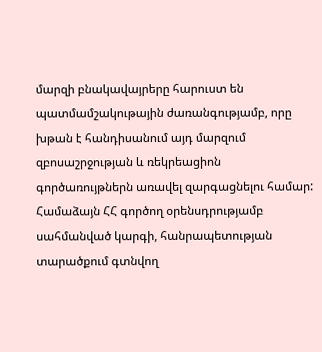մարզի բնակավայրերը հարուստ են պատմամշակութային ժառանգությամբ, որը խթան է հանդիսանում այդ մարզում զբոսաշրջության և ռեկրեացիոն գործառույթներն առավել զարգացնելու համար:
Համաձայն ՀՀ գործող օրենսդրությամբ սահմանված կարգի, հանրապետության տարածքում գտնվող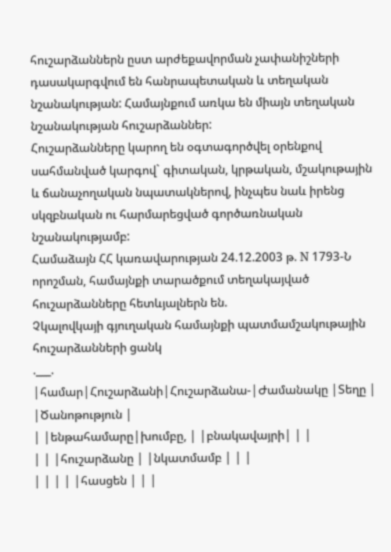հուշարձաններն ըստ արժեքավորման չափանիշների դասակարգվում են հանրապետական և տեղական նշանակության: Համայնքում առկա են միայն տեղական նշանակության հուշարձաններ:
Հուշարձանները կարող են օգտագործվել օրենքով սահմանված կարգով` գիտական, կրթական, մշակութային և ճանաչողական նպատակներով, ինչպես նաև իրենց սկզբնական ու հարմարեցված գործառնական նշանակությամբ:
Համաձայն ՀՀ կառավարության 24.12.2003 թ. N 1793-Ն որոշման, համայնքի տարածքում տեղակայված հուշարձանները հետևյալներն են.
Չկալովկայի գյուղական համայնքի պատմամշակութային հուշարձանների ցանկ
.___.
|համար|Հուշարձանի|Հուշարձանա-|Ժամանակը |Տեղը | |Ծանոթություն |
| |ենթահամարը|խումբը, | |բնակավայրի| | |
| | |հուշարձանը | |նկատմամբ | | |
| | | | |հասցեն | | |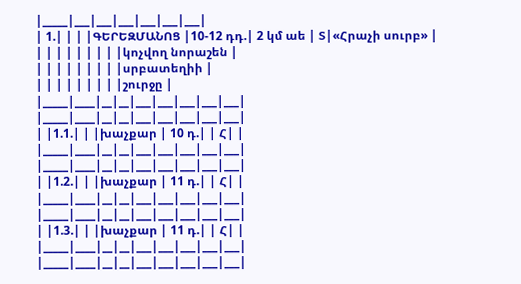|_____|___|___|___|___|___|___|
| 1.| | | |ԳԵՐԵԶՄԱՆՈՑ |10-12 դդ.| 2 կմ աե | Տ|«Հրաչի սուրբ» |
| | | | | | | | |կոչվող նորաշեն |
| | | | | | | | |սրբատեղիի |
| | | | | | | | |շուրջը |
|_____|____|__|__|___|___|___|___|___|
|_____|____|__|__|___|___|___|___|___|
| |1.1.| | |խաչքար | 10 դ.| | Հ| |
|_____|____|__|__|___|___|___|___|___|
|_____|____|__|__|___|___|___|___|___|
| |1.2.| | |խաչքար | 11 դ.| | Հ| |
|_____|____|__|__|___|___|___|___|___|
|_____|____|__|__|___|___|___|___|___|
| |1.3.| | |խաչքար | 11 դ.| | Հ| |
|_____|____|__|__|___|___|___|___|___|
|_____|____|__|__|___|___|___|___|___|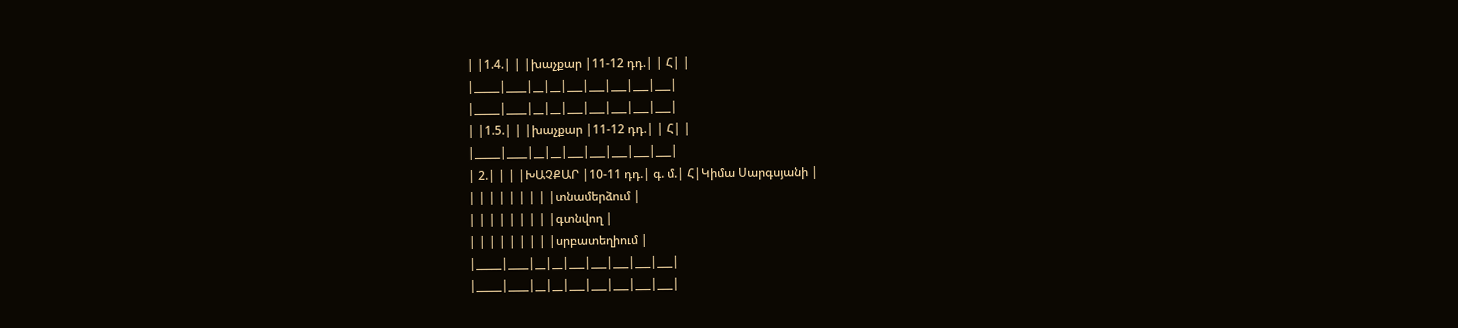| |1.4.| | |խաչքար |11-12 դդ.| | Հ| |
|_____|____|__|__|___|___|___|___|___|
|_____|____|__|__|___|___|___|___|___|
| |1.5.| | |խաչքար |11-12 դդ.| | Հ| |
|_____|____|__|__|___|___|___|___|___|
| 2.| | | |ԽԱՉՔԱՐ |10-11 դդ.| գ. մ.| Հ|Կիմա Սարգսյանի |
| | | | | | | | |տնամերձում |
| | | | | | | | |գտնվող |
| | | | | | | | |սրբատեղիում |
|_____|____|__|__|___|___|___|___|___|
|_____|____|__|__|___|___|___|___|___|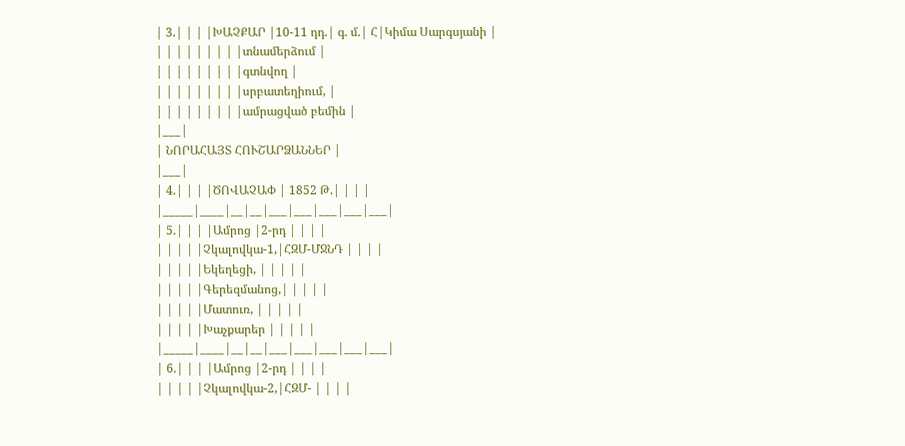| 3.| | | |ԽԱՉՔԱՐ |10-11 դդ.| գ. մ.| Հ|Կիմա Սարգսյանի |
| | | | | | | | |տնամերձում |
| | | | | | | | |գտնվող |
| | | | | | | | |սրբատեղիում, |
| | | | | | | | |ամրացված բեմին |
|___|
| ՆՈՐԱՀԱՅՏ ՀՈՒՇԱՐՁԱՆՆԵՐ |
|___|
| 4.| | | |ԾՈՎԱՉԱՓ | 1852 Թ.| | | |
|_____|____|__|__|___|___|___|___|___|
| 5.| | | |Ամրոց |2-րդ | | | |
| | | | |Չկալովկա-1,|ՀԶՄ-ՄՋՆԴ | | | |
| | | | |Եկեղեցի, | | | | |
| | | | |Գերեզմանոց,| | | | |
| | | | |Մատուռ, | | | | |
| | | | |Խաչքարեր | | | | |
|_____|____|__|__|___|___|___|___|___|
| 6.| | | |Ամրոց |2-րդ | | | |
| | | | |Չկալովկա-2,|ՀԶՄ- | | | |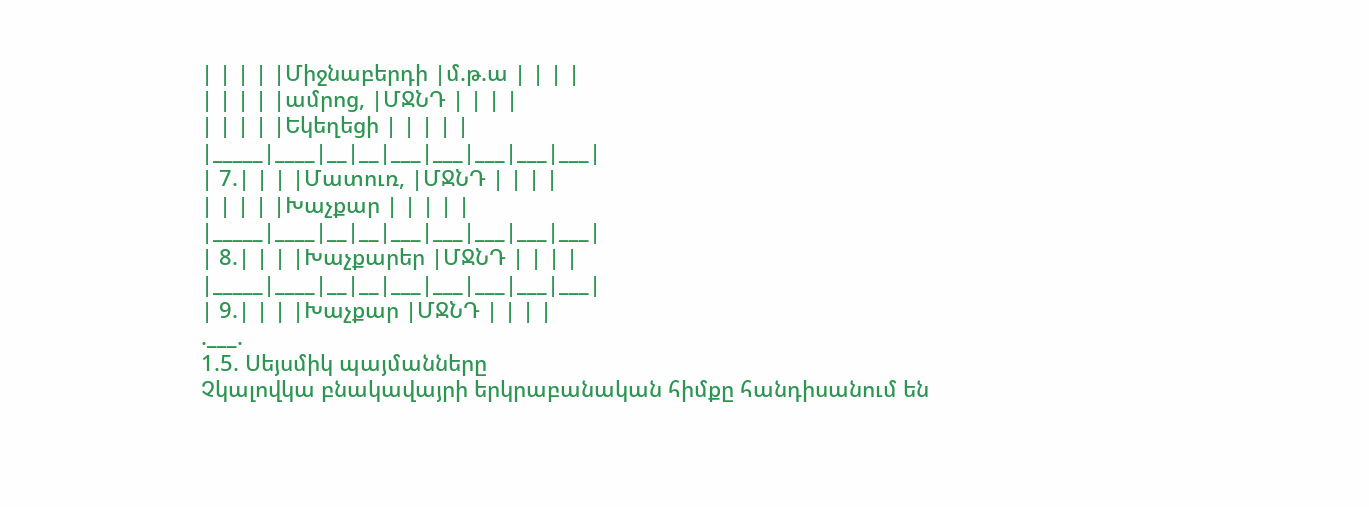| | | | |Միջնաբերդի |մ.թ.ա | | | |
| | | | |ամրոց, |ՄՋՆԴ | | | |
| | | | |Եկեղեցի | | | | |
|_____|____|__|__|___|___|___|___|___|
| 7.| | | |Մատուռ, |ՄՋՆԴ | | | |
| | | | |Խաչքար | | | | |
|_____|____|__|__|___|___|___|___|___|
| 8.| | | |Խաչքարեր |ՄՋՆԴ | | | |
|_____|____|__|__|___|___|___|___|___|
| 9.| | | |Խաչքար |ՄՋՆԴ | | | |
.___.
1.5. Սեյսմիկ պայմանները
Չկալովկա բնակավայրի երկրաբանական հիմքը հանդիսանում են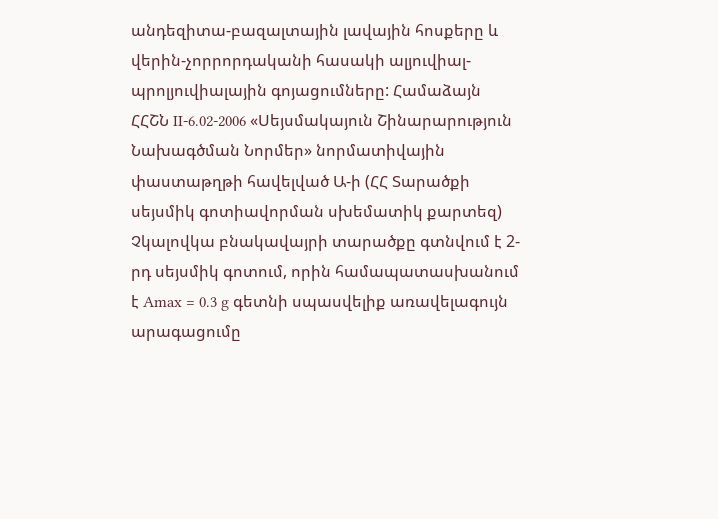անդեզիտա-բազալտային լավային հոսքերը և վերին-չորրորդականի հասակի ալյուվիալ-պրոլյուվիալային գոյացումները: Համաձայն ՀՀՇՆ II-6.02-2006 «Սեյսմակայուն Շինարարություն Նախագծման Նորմեր» նորմատիվային փաստաթղթի հավելված Ա-ի (ՀՀ Տարածքի սեյսմիկ գոտիավորման սխեմատիկ քարտեզ) Չկալովկա բնակավայրի տարածքը գտնվում է 2-րդ սեյսմիկ գոտում, որին համապատասխանում է Amax = 0.3 g գետնի սպասվելիք առավելագույն արագացումը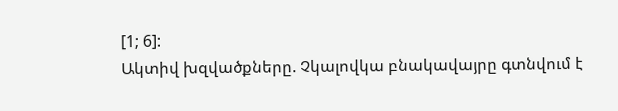[1; 6]:
Ակտիվ խզվածքները. Չկալովկա բնակավայրը գտնվում է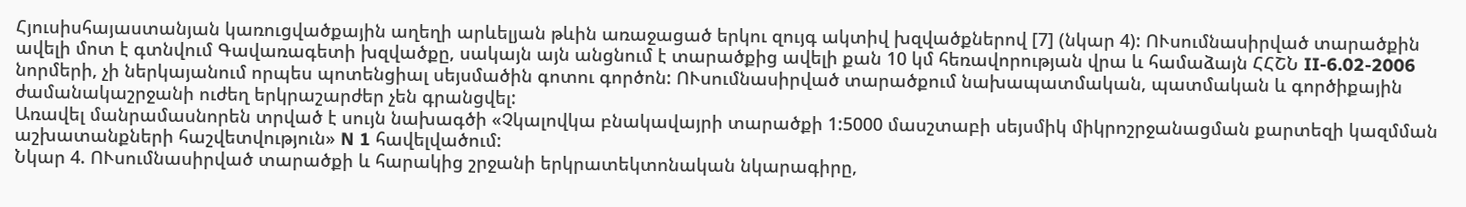Հյուսիսհայաստանյան կառուցվածքային աղեղի արևելյան թևին առաջացած երկու զույգ ակտիվ խզվածքներով [7] (նկար 4): ՈՒսումնասիրված տարածքին ավելի մոտ է գտնվում Գավառագետի խզվածքը, սակայն այն անցնում է տարածքից ավելի քան 10 կմ հեռավորության վրա և համաձայն ՀՀՇՆ II-6.02-2006 նորմերի, չի ներկայանում որպես պոտենցիալ սեյսմածին գոտու գործոն: ՈՒսումնասիրված տարածքում նախապատմական, պատմական և գործիքային ժամանակաշրջանի ուժեղ երկրաշարժեր չեն գրանցվել:
Առավել մանրամասնորեն տրված է սույն նախագծի «Չկալովկա բնակավայրի տարածքի 1:5000 մասշտաբի սեյսմիկ միկրոշրջանացման քարտեզի կազմման աշխատանքների հաշվետվություն» N 1 հավելվածում:
Նկար 4. ՈՒսումնասիրված տարածքի և հարակից շրջանի երկրատեկտոնական նկարագիրը,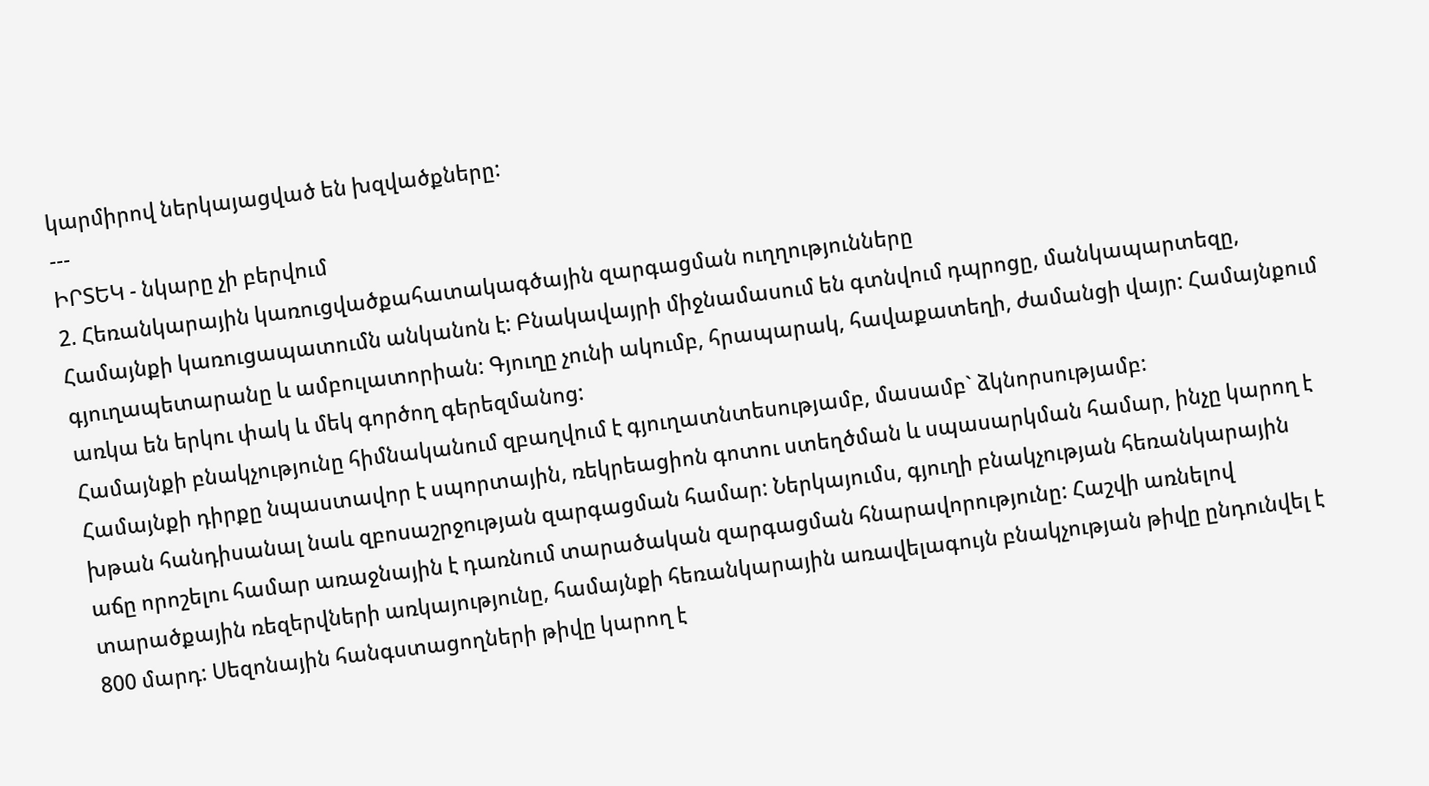կարմիրով ներկայացված են խզվածքները:
---
ԻՐՏԵԿ - նկարը չի բերվում
2. Հեռանկարային կառուցվածքահատակագծային զարգացման ուղղությունները
Համայնքի կառուցապատումն անկանոն է: Բնակավայրի միջնամասում են գտնվում դպրոցը, մանկապարտեզը, գյուղապետարանը և ամբուլատորիան: Գյուղը չունի ակումբ, հրապարակ, հավաքատեղի, ժամանցի վայր: Համայնքում առկա են երկու փակ և մեկ գործող գերեզմանոց:
Համայնքի բնակչությունը հիմնականում զբաղվում է գյուղատնտեսությամբ, մասամբ` ձկնորսությամբ:
Համայնքի դիրքը նպաստավոր է սպորտային, ռեկրեացիոն գոտու ստեղծման և սպասարկման համար, ինչը կարող է խթան հանդիսանալ նաև զբոսաշրջության զարգացման համար: Ներկայումս, գյուղի բնակչության հեռանկարային աճը որոշելու համար առաջնային է դառնում տարածական զարգացման հնարավորությունը: Հաշվի առնելով տարածքային ռեզերվների առկայությունը, համայնքի հեռանկարային առավելագույն բնակչության թիվը ընդունվել է 800 մարդ: Սեզոնային հանգստացողների թիվը կարող է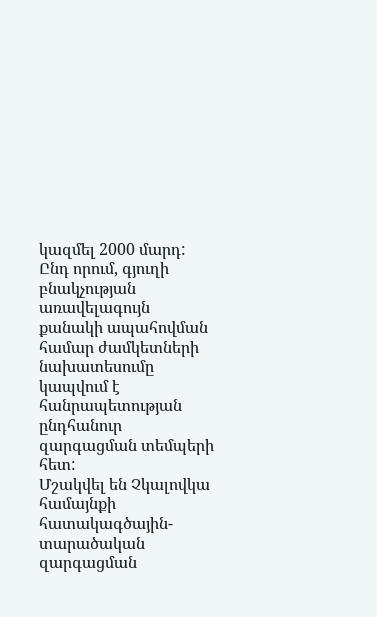կազմել 2000 մարդ: Ընդ որում, գյուղի բնակչության առավելագույն քանակի ապահովման համար ժամկետների նախատեսումը կապվում է հանրապետության ընդհանուր զարգացման տեմպերի հետ:
Մշակվել են Չկալովկա համայնքի հատակագծային-տարածական զարգացման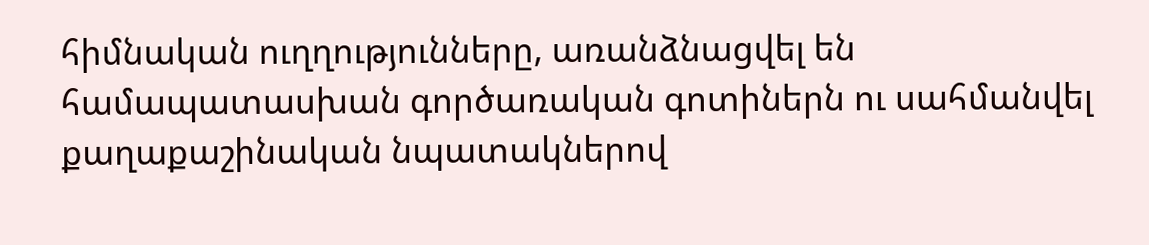հիմնական ուղղությունները, առանձնացվել են համապատասխան գործառական գոտիներն ու սահմանվել քաղաքաշինական նպատակներով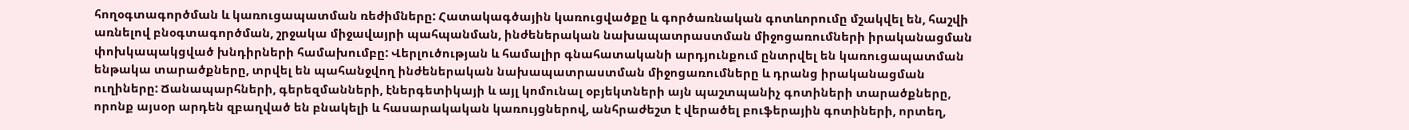հողօգտագործման և կառուցապատման ռեժիմները: Հատակագծային կառուցվածքը և գործառնական գոտևորումը մշակվել են, հաշվի առնելով բնօգտագործման, շրջակա միջավայրի պահպանման, ինժեներական նախապատրաստման միջոցառումների իրականացման փոխկապակցված խնդիրների համախումբը: Վերլուծության և համալիր գնահատականի արդյունքում ընտրվել են կառուցապատման ենթակա տարածքները, տրվել են պահանջվող ինժեներական նախապատրաստման միջոցառումները և դրանց իրականացման ուղիները: Ճանապարհների, գերեզմանների, էներգետիկայի և այլ կոմունալ օբյեկտների այն պաշտպանիչ գոտիների տարածքները, որոնք այսօր արդեն զբաղված են բնակելի և հասարակական կառույցներով, անհրաժեշտ է վերածել բուֆերային գոտիների, որտեղ,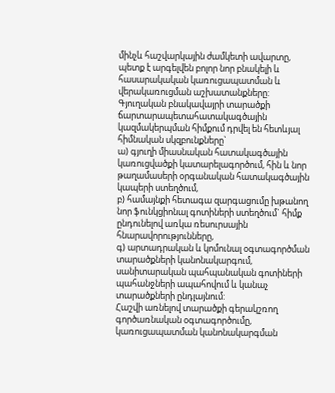մինչև հաշվարկային ժամկետի ավարտը, պետք է արգելվեն բոլոր նոր բնակելի և հասարակական կառուցապատման և վերակառուցման աշխատանքները:
Գյուղական բնակավայրի տարածքի ճարտարապետահատակագծային կազմակերպման հիմքում դրվել են հետևյալ հիմնական սկզբունքները`
ա) գյուղի միասնական հատակագծային կառուցվածքի կատարելագործում, հին և նոր թաղամասերի օրգանական հատակագծային կապերի ստեղծում,
բ) համայնքի հետագա զարգացումը խթանող նոր ֆունկցիոնալ գոտիների ստեղծում` հիմք ընդունելով առկա ռեսուրսային հնարավորությունները,
գ) արտադրական և կոմունալ օգտագործման տարածքների կանոնակարգում, սանիտարական պահպանական գոտիների պահանջների ապահովում և կանաչ տարածքների ընդլայնում:
Հաշվի առնելով տարածքի գերակշռող գործառնական օգտագործումը, կառուցապատման կանոնակարգման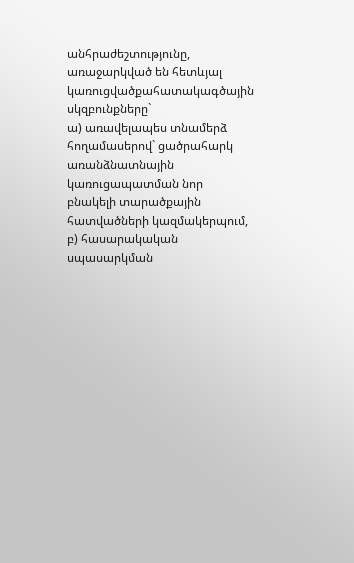անհրաժեշտությունը, առաջարկված են հետևյալ կառուցվածքահատակագծային սկզբունքները`
ա) առավելապես տնամերձ հողամասերով` ցածրահարկ առանձնատնային կառուցապատման նոր բնակելի տարածքային հատվածների կազմակերպում,
բ) հասարակական սպասարկման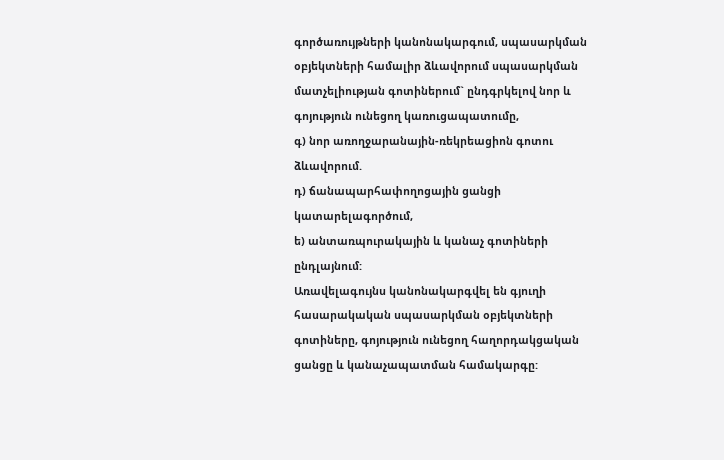գործառույթների կանոնակարգում, սպասարկման օբյեկտների համալիր ձևավորում սպասարկման մատչելիության գոտիներում` ընդգրկելով նոր և գոյություն ունեցող կառուցապատումը,
գ) նոր առողջարանային-ռեկրեացիոն գոտու ձևավորում.
դ) ճանապարհափողոցային ցանցի կատարելագործում,
ե) անտառպուրակային և կանաչ գոտիների ընդլայնում:
Առավելագույնս կանոնակարգվել են գյուղի հասարակական սպասարկման օբյեկտների գոտիները, գոյություն ունեցող հաղորդակցական ցանցը և կանաչապատման համակարգը: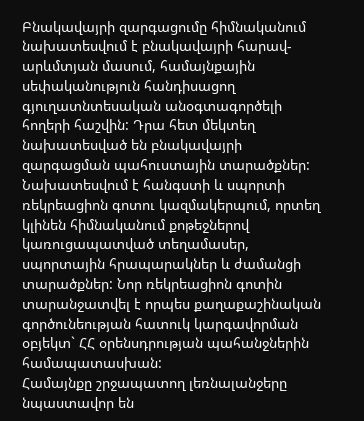Բնակավայրի զարգացումը հիմնականում նախատեսվում է բնակավայրի հարավ-արևմտյան մասում, համայնքային սեփականություն հանդիսացող գյուղատնտեսական անօգտագործելի հողերի հաշվին: Դրա հետ մեկտեղ նախատեսված են բնակավայրի զարգացման պահուստային տարածքներ:
Նախատեսվում է հանգստի և սպորտի ռեկրեացիոն գոտու կազմակերպում, որտեղ կլինեն հիմնականում քոթեջներով կառուցապատված տեղամասեր, սպորտային հրապարակներ և ժամանցի տարածքներ: Նոր ռեկրեացիոն գոտին տարանջատվել է որպես քաղաքաշինական գործունեության հատուկ կարգավորման օբյեկտ` ՀՀ օրենսդրության պահանջներին համապատասխան:
Համայնքը շրջապատող լեռնալանջերը նպաստավոր են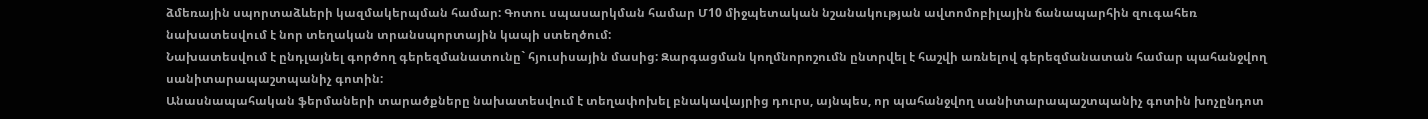ձմեռային սպորտաձևերի կազմակերպման համար: Գոտու սպասարկման համար Մ10 միջպետական նշանակության ավտոմոբիլային ճանապարհին զուգահեռ նախատեսվում է նոր տեղական տրանսպորտային կապի ստեղծում:
Նախատեսվում է ընդլայնել գործող գերեզմանատունը` հյուսիսային մասից: Զարգացման կողմնորոշումն ընտրվել է հաշվի առնելով գերեզմանատան համար պահանջվող սանիտարապաշտպանիչ գոտին:
Անասնապահական ֆերմաների տարածքները նախատեսվում է տեղափոխել բնակավայրից դուրս, այնպես, որ պահանջվող սանիտարապաշտպանիչ գոտին խոչընդոտ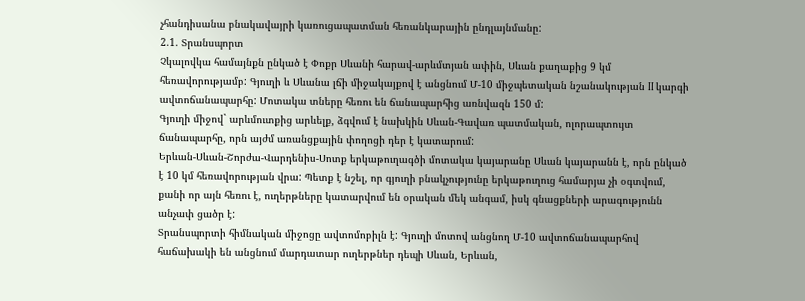չհանդիսանա բնակավայրի կառուցապատման հեռանկարային ընդլայնմանը:
2.1. Տրանսպորտ
Չկալովկա համայնքն ընկած է Փոքր Սևանի հարավ-արևմտյան ափին, Սևան քաղաքից 9 կմ հեռավորությամբ: Գյուղի և Սևանա լճի միջակայքով է անցնում Մ-10 միջպետական նշանակության II կարգի ավտոճանապարհը: Մոտակա տները հեռու են ճանապարհից առնվազն 150 մ:
Գյուղի միջով` արևմուտքից արևելք, ձգվում է նախկին Սևան-Գավառ պատմական, ոլորապտույտ ճանապարհը, որն այժմ առանցքային փողոցի դեր է կատարում:
Երևան-Սևան-Շորժա-Վարդենիս-Սոտք երկաթուղագծի մոտակա կայարանը Սևան կայարանն է, որն ընկած է 10 կմ հեռավորության վրա: Պետք է նշել, որ գյուղի բնակչությունը երկաթուղուց համարյա չի օգտվում, քանի որ այն հեռու է, ուղերթները կատարվում են օրական մեկ անգամ, իսկ գնացքների արագությունն անչափ ցածր է:
Տրանսպորտի հիմնական միջոցը ավտոմոբիլն է: Գյուղի մոտով անցնող Մ-10 ավտոճանապարհով հաճախակի են անցնում մարդատար ուղերթներ դեպի Սևան, Երևան,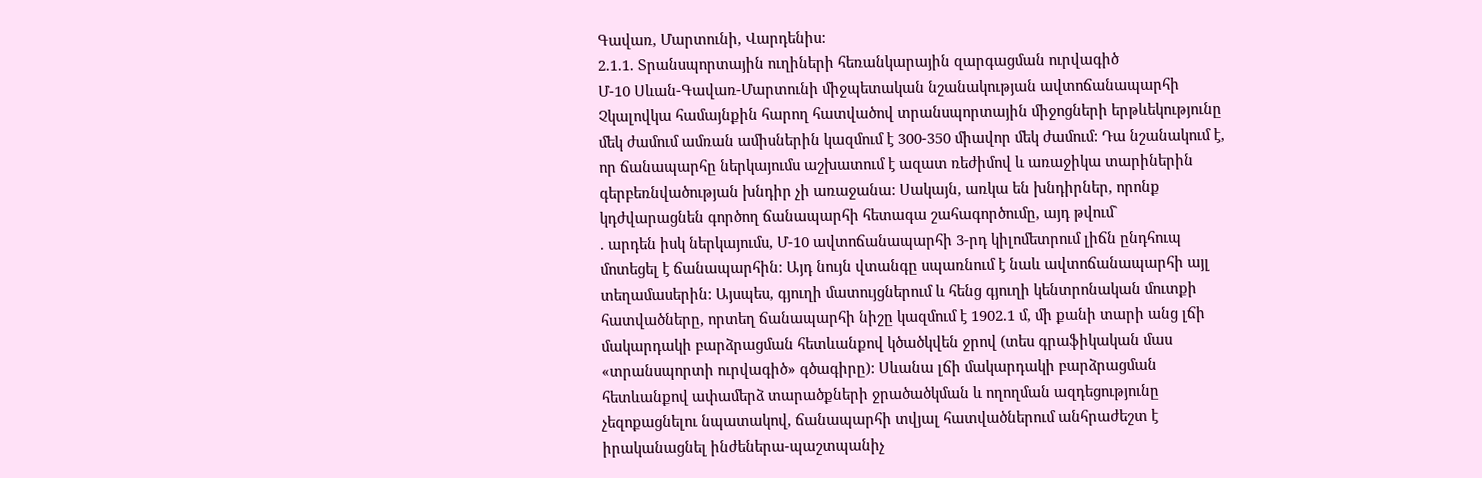Գավառ, Մարտունի, Վարդենիս:
2.1.1. Տրանսպորտային ուղիների հեռանկարային զարգացման ուրվագիծ
Մ-10 Սևան-Գավառ-Մարտունի միջպետական նշանակության ավտոճանապարհի Չկալովկա համայնքին հարող հատվածով տրանսպորտային միջոցների երթևեկությունը մեկ ժամում ամռան ամիսներին կազմում է 300-350 միավոր մեկ ժամում: Դա նշանակում է, որ ճանապարհը ներկայումս աշխատում է ազատ ռեժիմով և առաջիկա տարիներին գերբեռնվածության խնդիր չի առաջանա: Սակայն, առկա են խնդիրներ, որոնք կդժվարացնեն գործող ճանապարհի հետագա շահագործումը, այդ թվում`
. արդեն իսկ ներկայումս, Մ-10 ավտոճանապարհի 3-րդ կիլոմետրում լիճն ընդհուպ մոտեցել է ճանապարհին: Այդ նույն վտանգը սպառնում է նաև ավտոճանապարհի այլ տեղամասերին: Այսպես, գյուղի մատույցներում և հենց գյուղի կենտրոնական մուտքի հատվածները, որտեղ ճանապարհի նիշը կազմում է 1902.1 մ, մի քանի տարի անց լճի մակարդակի բարձրացման հետևանքով կծածկվեն ջրով (տես գրաֆիկական մաս «տրանսպորտի ուրվագիծ» գծագիրը): Սևանա լճի մակարդակի բարձրացման հետևանքով ափամերձ տարածքների ջրածածկման և ողողման ազդեցությունը չեզոքացնելու նպատակով, ճանապարհի տվյալ հատվածներում անհրաժեշտ է իրականացնել ինժեներա-պաշտպանիչ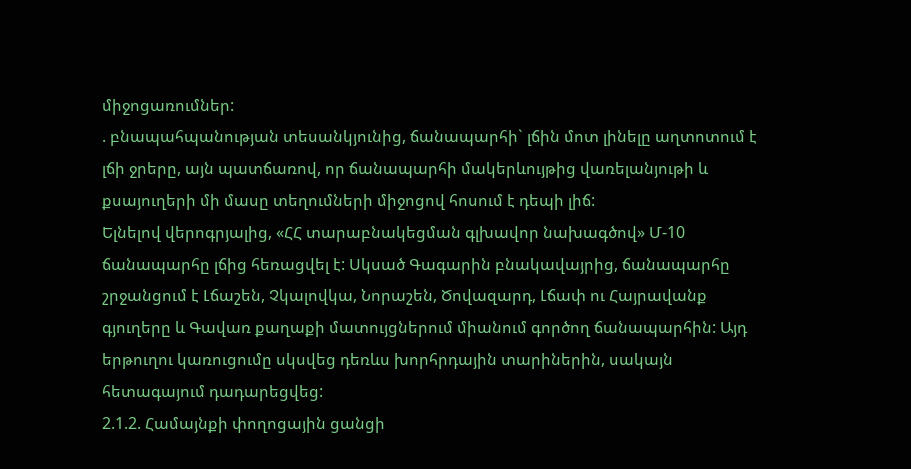միջոցառումներ:
. բնապահպանության տեսանկյունից, ճանապարհի` լճին մոտ լինելը աղտոտում է լճի ջրերը, այն պատճառով, որ ճանապարհի մակերևույթից վառելանյութի և քսայուղերի մի մասը տեղումների միջոցով հոսում է դեպի լիճ:
Ելնելով վերոգրյալից, «ՀՀ տարաբնակեցման գլխավոր նախագծով» Մ-10 ճանապարհը լճից հեռացվել է: Սկսած Գագարին բնակավայրից, ճանապարհը շրջանցում է Լճաշեն, Չկալովկա, Նորաշեն, Ծովազարդ, Լճափ ու Հայրավանք գյուղերը և Գավառ քաղաքի մատույցներում միանում գործող ճանապարհին: Այդ երթուղու կառուցումը սկսվեց դեռևս խորհրդային տարիներին, սակայն հետագայում դադարեցվեց:
2.1.2. Համայնքի փողոցային ցանցի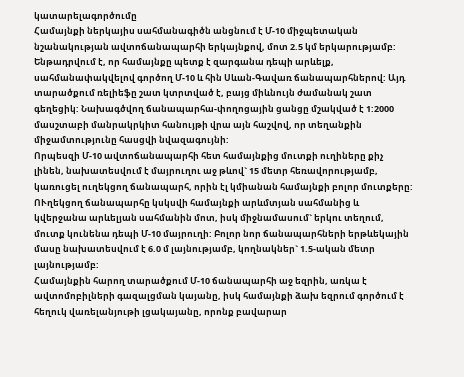կատարելագործումը
Համայնքի ներկայիս սահմանագիծն անցնում է Մ-10 միջպետական նշանակության ավտոճանապարհի երկայնքով, մոտ 2.5 կմ երկարությամբ: Ենթադրվում է, որ համայնքը պետք է զարգանա դեպի արևելք, սահմանափակվելով գործող Մ-10 և հին Սևան-Գավառ ճանապարհներով: Այդ տարածքում ռելիեֆը շատ կտրտված է, բայց միևնույն ժամանակ շատ գեղեցիկ: Նախագծվող ճանապարհա-փողոցային ցանցը մշակված է 1:2000 մասշտաբի մանրակրկիտ հանույթի վրա այն հաշվով, որ տեղանքին միջամտությունը հասցվի նվազագույնի:
Որպեսզի Մ-10 ավտոճանապարհի հետ համայնքից մուտքի ուղիները քիչ լինեն, նախատեսվում է մայրուղու աջ թևով` 15 մետր հեռավորությամբ, կառուցել ուղեկցող ճանապարհ, որին էլ կմիանան համայնքի բոլոր մուտքերը: ՈՒղեկցող ճանապարհը կսկսվի համայնքի արևմտյան սահմանից և կվերջանա արևելյան սահմանին մոտ, իսկ միջնամասում` երկու տեղում, մուտք կունենա դեպի Մ-10 մայրուղի: Բոլոր նոր ճանապարհների երթևեկային մասը նախատեսվում է 6.0 մ լայնությամբ, կողնակներ` 1.5-ական մետր լայնությամբ:
Համայնքին հարող տարածքում Մ-10 ճանապարհի աջ եզրին, առկա է ավտոմոբիլների գազալցման կայանը, իսկ համայնքի ձախ եզրում գործում է հեղուկ վառելանյութի լցակայանը, որոնք բավարար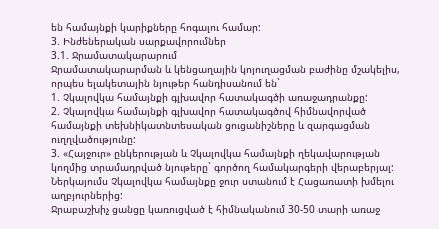են համայնքի կարիքները հոգալու համար:
3. Ինժեներական սարքավորումներ
3.1. Ջրամատակարարում
Ջրամատակարարման և կենցաղային կոյուղացման բաժինը մշակելիս, որպես ելակետային նյութեր հանդիսանում են`
1. Չկալովկա համայնքի գլխավոր հատակագծի առաջադրանքը:
2. Չկալովկա համայնքի գլխավոր հատակագծով հիմնավորված համայնքի տեխնիկատնտեսական ցուցանիշները և զարգացման ուղղվածությունը:
3. «Հայջուր» ընկերության և Չկալովկա համայնքի ղեկավարության կողմից տրամադրված նյութերը` գործող համակարգերի վերաբերյալ:
Ներկայումս Չկալովկա համայնքը ջուր ստանում է Հացառատի խմելու աղբյուրներից:
Ջրաբաշխիչ ցանցը կառուցված է հիմնականում 30-50 տարի առաջ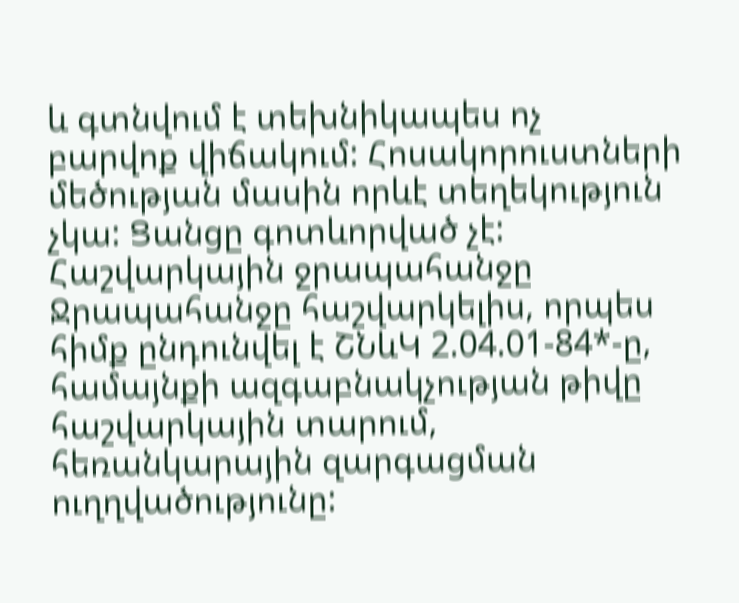և գտնվում է տեխնիկապես ոչ բարվոք վիճակում: Հոսակորուստների մեծության մասին որևէ տեղեկություն չկա: Ցանցը գոտևորված չէ:
Հաշվարկային ջրապահանջը
Ջրապահանջը հաշվարկելիս, որպես հիմք ընդունվել է ՇՆևԿ 2.04.01-84*-ը, համայնքի ազգաբնակչության թիվը հաշվարկային տարում, հեռանկարային զարգացման ուղղվածությունը: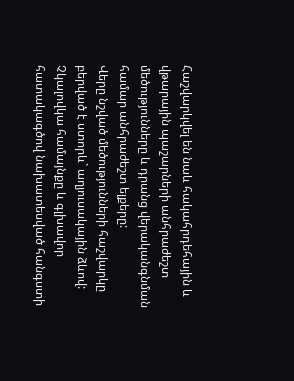Հաշվարկվել են նաև հակահրդեհային և վթարային պաշարների անհրաժեշտ մեծությունները և դրանց վերականգնման համար անհրաժեշտ ելքերը:
Վերը նշված մեծությունների հաշվարկը բերված է ստորև` աղյուսակային ձևով: Չկալովկա համայնքը և գլխավոր հատակագծով նախատեսված հանգստի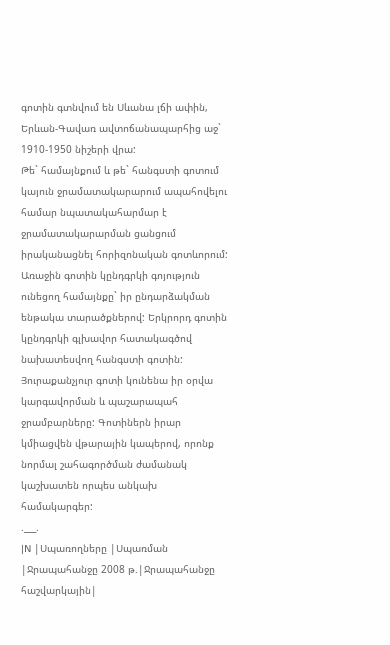գոտին գտնվում են Սևանա լճի ափին, Երևան-Գավառ ավտոճանապարհից աջ` 1910-1950 նիշերի վրա:
Թե` համայնքում և թե` հանգստի գոտում կայուն ջրամատակարարում ապահովելու համար նպատակահարմար է ջրամատակարարման ցանցում իրականացնել հորիզոնական գոտևորում: Առաջին գոտին կընդգրկի գոյություն ունեցող համայնքը` իր ընդարձակման ենթակա տարածքներով: Երկրորդ գոտին կընդգրկի գլխավոր հատակագծով նախատեսվող հանգստի գոտին: Յուրաքանչյուր գոտի կունենա իր օրվա կարգավորման և պաշարապահ ջրամբարները: Գոտիներն իրար կմիացվեն վթարային կապերով, որոնք նորմալ շահագործման ժամանակ կաշխատեն որպես անկախ համակարգեր:
.___.
|N |Սպառողները |Սպառման |Ջրապահանջը 2008 թ.|Ջրապահանջը հաշվարկային|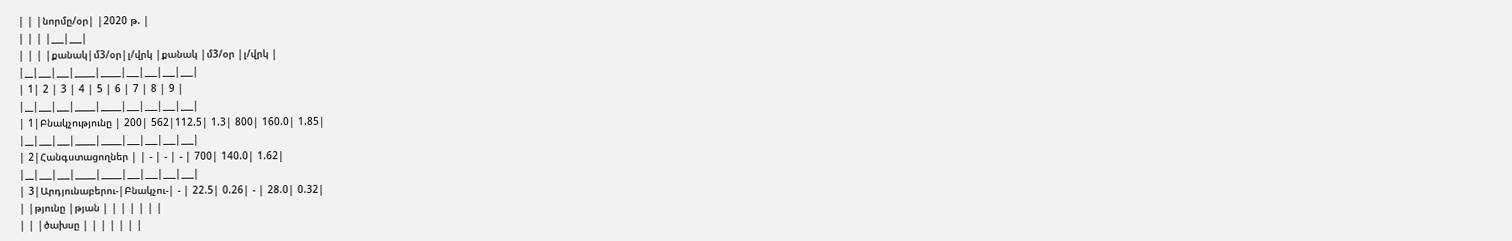| | |նորմը/օր| |2020 թ. |
| | | |___|___|
| | | |քանակ|մ3/օր|լ/վրկ |քանակ |մ3/օր |լ/վրկ |
|__|___|___|_____|_____|___|___|___|___|
| 1| 2 | 3 | 4 | 5 | 6 | 7 | 8 | 9 |
|__|___|___|_____|_____|___|___|___|___|
| 1|Բնակչությունը | 200| 562|112.5| 1.3| 800| 160.0| 1.85|
|__|___|___|_____|_____|___|___|___|___|
| 2|Հանգստացողներ | | - | - | - | 700| 140.0| 1.62|
|__|___|___|_____|_____|___|___|___|___|
| 3|Արդյունաբերու-|Բնակչու-| - | 22.5| 0.26| - | 28.0| 0.32|
| |թյունը |թյան | | | | | | |
| | |ծախսը | | | | | | |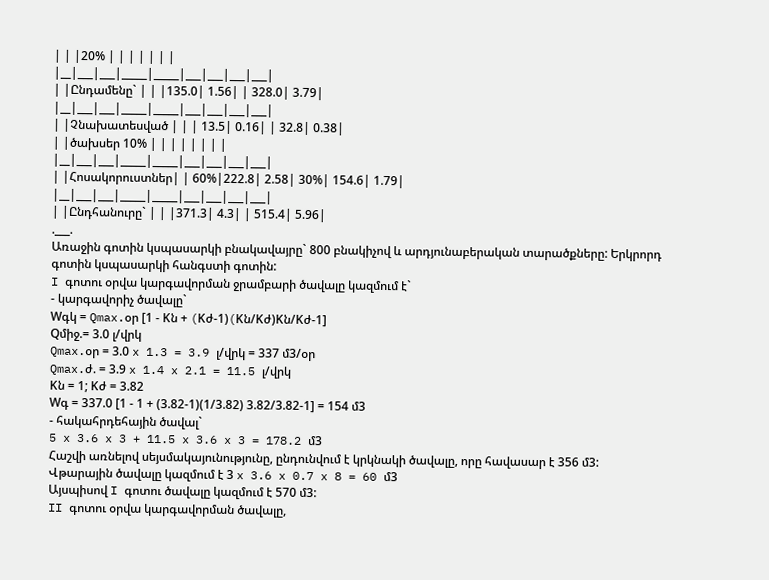| | |20% | | | | | | |
|__|___|___|_____|_____|___|___|___|___|
| |Ընդամենը` | | |135.0| 1.56| | 328.0| 3.79|
|__|___|___|_____|_____|___|___|___|___|
| |Չնախատեսված | | | 13.5| 0.16| | 32.8| 0.38|
| |ծախսեր 10% | | | | | | | |
|__|___|___|_____|_____|___|___|___|___|
| |Հոսակորուստներ| | 60%|222.8| 2.58| 30%| 154.6| 1.79|
|__|___|___|_____|_____|___|___|___|___|
| |Ընդհանուրը` | | |371.3| 4.3| | 515.4| 5.96|
.___.
Առաջին գոտին կսպասարկի բնակավայրը` 800 բնակիչով և արդյունաբերական տարածքները: Երկրորդ գոտին կսպասարկի հանգստի գոտին:
I գոտու օրվա կարգավորման ջրամբարի ծավալը կազմում է`
- կարգավորիչ ծավալը`
Wգկ = Qmax.օր [1 - Kն + (Kժ-1)(Kն/Kժ)Kն/Kժ-1]
Qմիջ.= 3.0 լ/վրկ
Qmax.օր = 3.0 x 1.3 = 3.9 լ/վրկ = 337 մ3/օր
Qmax.ժ. = 3.9 x 1.4 x 2.1 = 11.5 լ/վրկ
Kն = 1; Kժ = 3.82
Wգ = 337.0 [1 - 1 + (3.82-1)(1/3.82) 3.82/3.82-1] = 154 մ3
- հակահրդեհային ծավալ`
5 x 3.6 x 3 + 11.5 x 3.6 x 3 = 178.2 մ3
Հաշվի առնելով սեյսմակայունությունը, ընդունվում է կրկնակի ծավալը, որը հավասար է 356 մ3:
Վթարային ծավալը կազմում է 3 x 3.6 x 0.7 x 8 = 60 մ3
Այսպիսով I գոտու ծավալը կազմում է 570 մ3:
II գոտու օրվա կարգավորման ծավալը,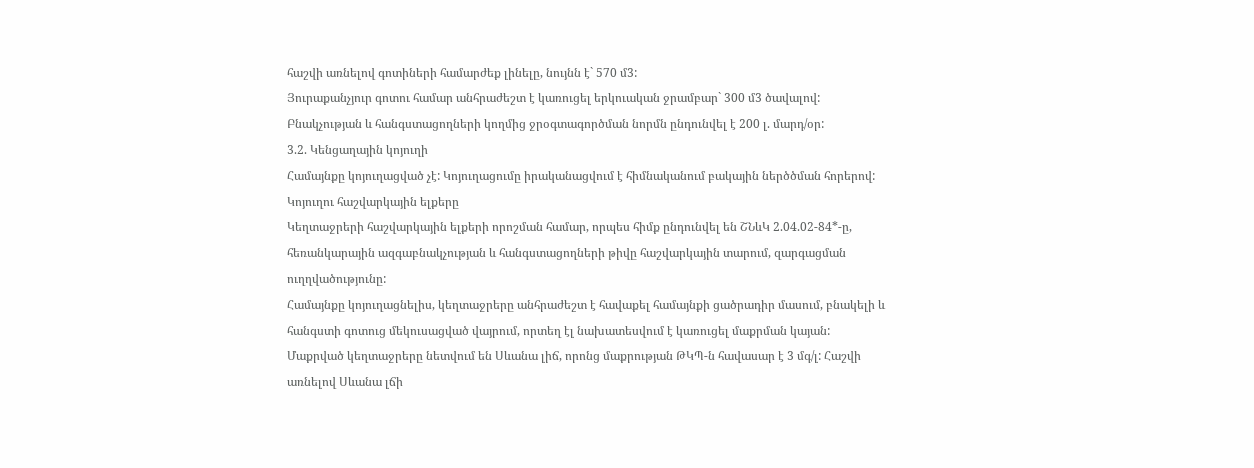հաշվի առնելով գոտիների համարժեք լինելը, նույնն է` 570 մ3:
Յուրաքանչյուր գոտու համար անհրաժեշտ է կառուցել երկուական ջրամբար` 300 մ3 ծավալով:
Բնակչության և հանգստացողների կողմից ջրօգտագործման նորմն ընդունվել է 200 լ. մարդ/օր:
3.2. Կենցաղային կոյուղի
Համայնքը կոյուղացված չէ: Կոյուղացումը իրականացվում է հիմնականում բակային ներծծման հորերով:
Կոյուղու հաշվարկային ելքերը
Կեղտաջրերի հաշվարկային ելքերի որոշման համար, որպես հիմք ընդունվել են ՇՆևԿ 2.04.02-84*-ը, հեռանկարային ազգաբնակչության և հանգստացողների թիվը հաշվարկային տարում, զարգացման ուղղվածությունը:
Համայնքը կոյուղացնելիս, կեղտաջրերը անհրաժեշտ է հավաքել համայնքի ցածրադիր մասում, բնակելի և հանգստի գոտուց մեկուսացված վայրում, որտեղ էլ նախատեսվում է կառուցել մաքրման կայան:
Մաքրված կեղտաջրերը նետվում են Սևանա լիճ, որոնց մաքրության ԹԿՊ-ն հավասար է 3 մգ/լ: Հաշվի առնելով Սևանա լճի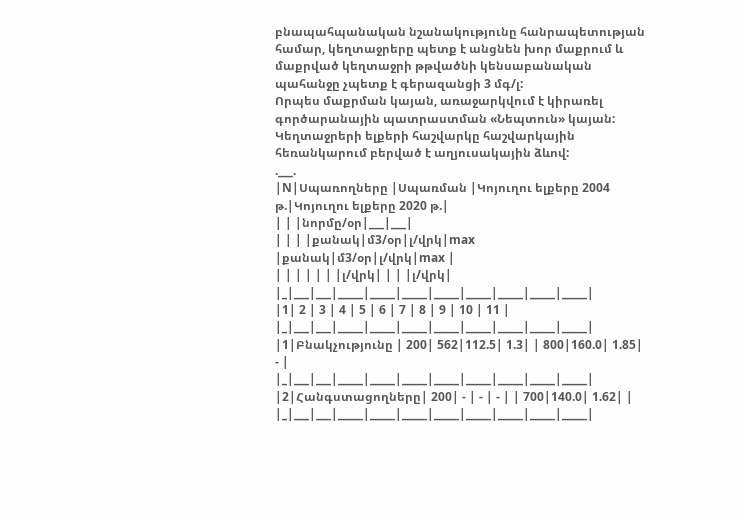բնապահպանական նշանակությունը հանրապետության համար, կեղտաջրերը պետք է անցնեն խոր մաքրում և մաքրված կեղտաջրի թթվածնի կենսաբանական պահանջը չպետք է գերազանցի 3 մգ/լ:
Որպես մաքրման կայան, առաջարկվում է կիրառել գործարանային պատրաստման «Նեպտուն» կայան:
Կեղտաջրերի ելքերի հաշվարկը հաշվարկային հեռանկարում բերված է աղյուսակային ձևով:
.___.
|N|Սպառողները |Սպառման |Կոյուղու ելքերը 2004 թ.|Կոյուղու ելքերը 2020 թ.|
| | |նորմը/օր|___|___|
| | | |քանակ|մ3/օր|լ/վրկ|max |քանակ|մ3/օր|լ/վրկ|max |
| | | | | | |լ/վրկ| | | |լ/վրկ|
|_|___|___|_____|_____|_____|_____|_____|_____|_____|_____|
|1| 2 | 3 | 4 | 5 | 6 | 7 | 8 | 9 | 10 | 11 |
|_|___|___|_____|_____|_____|_____|_____|_____|_____|_____|
|1|Բնակչությունը | 200| 562|112.5| 1.3| | 800|160.0| 1.85| - |
|_|___|___|_____|_____|_____|_____|_____|_____|_____|_____|
|2|Հանգստացողները| 200| - | - | - | | 700|140.0| 1.62| |
|_|___|___|_____|_____|_____|_____|_____|_____|_____|_____|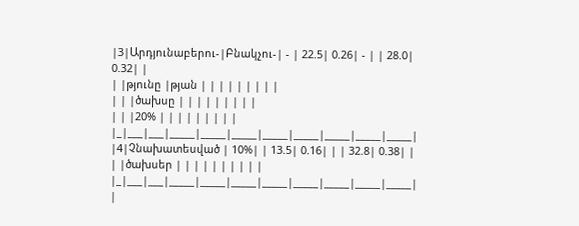|3|Արդյունաբերու-|Բնակչու-| - | 22.5| 0.26| - | | 28.0| 0.32| |
| |թյունը |թյան | | | | | | | | |
| | |ծախսը | | | | | | | | |
| | |20% | | | | | | | | |
|_|___|___|_____|_____|_____|_____|_____|_____|_____|_____|
|4|Չնախատեսված | 10%| | 13.5| 0.16| | | 32.8| 0.38| |
| |ծախսեր | | | | | | | | | |
|_|___|___|_____|_____|_____|_____|_____|_____|_____|_____|
|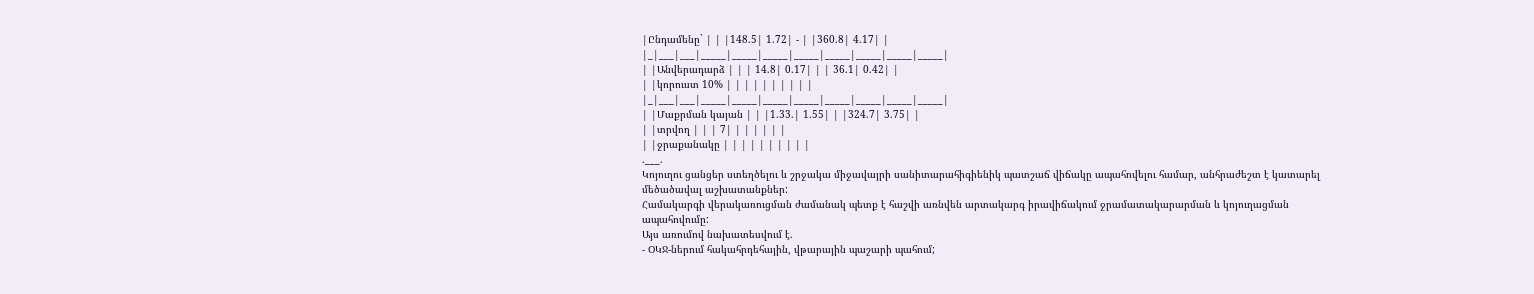|Ընդամենը` | | |148.5| 1.72| - | |360.8| 4.17| |
|_|___|___|_____|_____|_____|_____|_____|_____|_____|_____|
| |Անվերադարձ | | | 14.8| 0.17| | | 36.1| 0.42| |
| |կորուստ 10% | | | | | | | | | |
|_|___|___|_____|_____|_____|_____|_____|_____|_____|_____|
| |Մաքրման կայան | | |1.33.| 1.55| | |324.7| 3.75| |
| |տրվող | | | 7| | | | | | |
| |ջրաքանակը | | | | | | | | | |
.___.
Կոյուղու ցանցեր ստեղծելու և շրջակա միջավայրի սանիտարահիգիենիկ պատշաճ վիճակը ապահովելու համար, անհրաժեշտ է կատարել մեծածավալ աշխատանքներ:
Համակարգի վերակառուցման ժամանակ պետք է հաշվի առնվեն արտակարգ իրավիճակում ջրամատակարարման և կոյուղացման ապահովումը:
Այս առումով նախատեսվում է.
- ՕԿՋ-ներում հակահրդեհային, վթարային պաշարի պահում;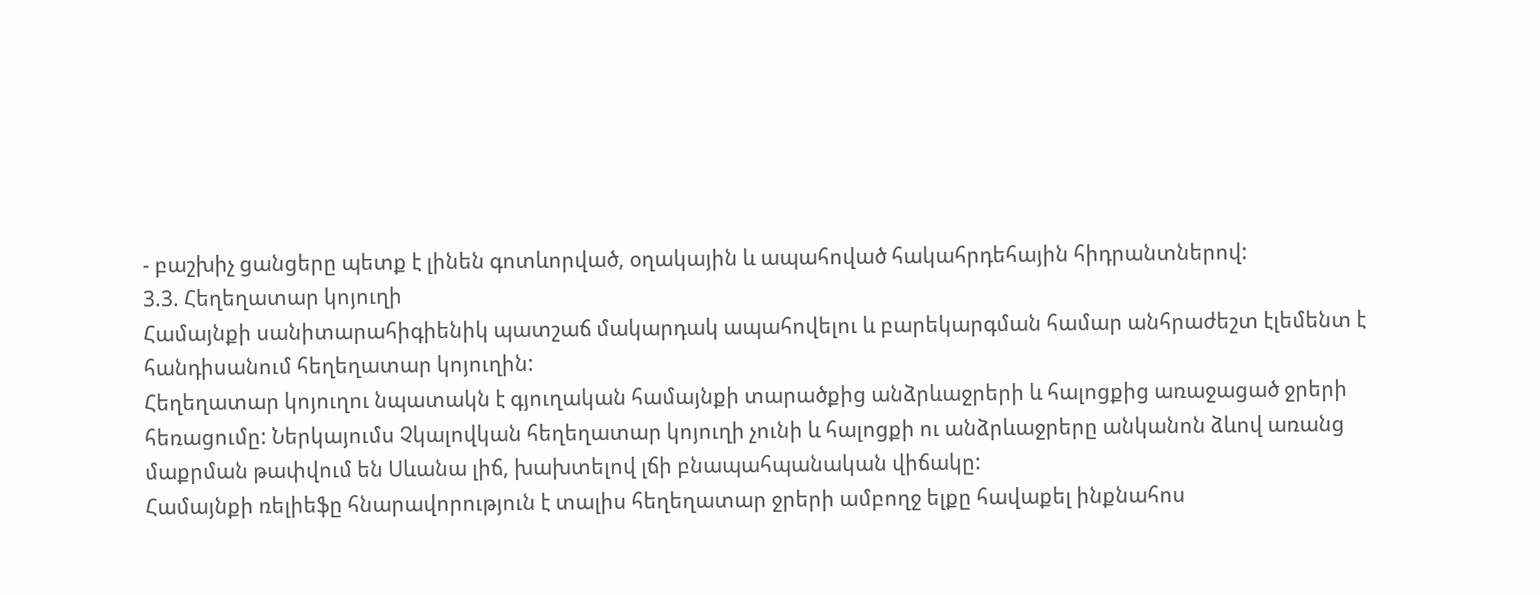- բաշխիչ ցանցերը պետք է լինեն գոտևորված, օղակային և ապահոված հակահրդեհային հիդրանտներով:
3.3. Հեղեղատար կոյուղի
Համայնքի սանիտարահիգիենիկ պատշաճ մակարդակ ապահովելու և բարեկարգման համար անհրաժեշտ էլեմենտ է հանդիսանում հեղեղատար կոյուղին:
Հեղեղատար կոյուղու նպատակն է գյուղական համայնքի տարածքից անձրևաջրերի և հալոցքից առաջացած ջրերի հեռացումը: Ներկայումս Չկալովկան հեղեղատար կոյուղի չունի և հալոցքի ու անձրևաջրերը անկանոն ձևով առանց մաքրման թափվում են Սևանա լիճ, խախտելով լճի բնապահպանական վիճակը:
Համայնքի ռելիեֆը հնարավորություն է տալիս հեղեղատար ջրերի ամբողջ ելքը հավաքել ինքնահոս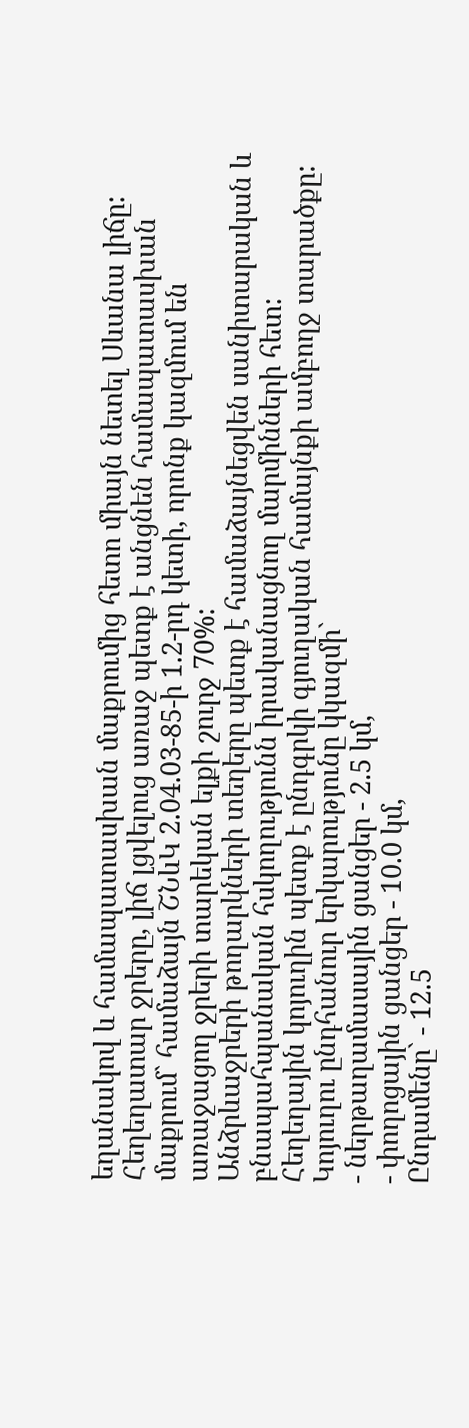եղանակով և համապատասխան մաքրումից հետո միայն նետել Սևանա լիճը:
Հեղեղատար ջրերը, լիճ լցվելուց առաջ պետք է անցնեն համապատասխան մաքրում` համաձայն ՇՆևԿ 2.04.03-85-ի 1.2-րդ կետի, որոնք կազմում են առաջացող ջրերի տարեկան ելքի շուրջ 70%:
Անձրևաջրերի թողարկների տեղերը պետք է համաձայնեցվեն սանիտարական և բնապահպանական հսկողությունն իրականացնող մարմինների հետ:
Հեղեղային կոյուղին պետք է ընդգրկի գյուղական համայնքի ամբողջ տարածքը: Կոյուղու ընդհանուր երկարությունը կկազմի`
- ներթաղամասային ցանցեր - 2.5 կմ,
- փողոցային ցանցեր - 10.0 կմ,
Ընդամենը` - 12.5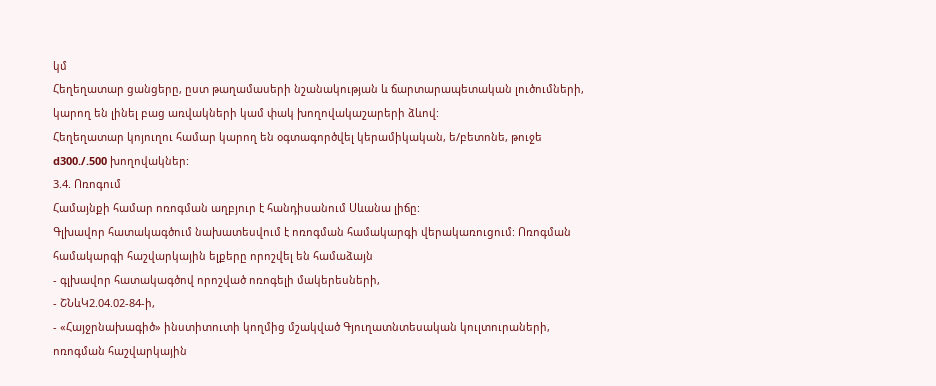կմ
Հեղեղատար ցանցերը, ըստ թաղամասերի նշանակության և ճարտարապետական լուծումների, կարող են լինել բաց առվակների կամ փակ խողովակաշարերի ձևով:
Հեղեղատար կոյուղու համար կարող են օգտագործվել կերամիկական, ե/բետոնե, թուջե d300./.500 խողովակներ:
3.4. Ոռոգում
Համայնքի համար ոռոգման աղբյուր է հանդիսանում Սևանա լիճը:
Գլխավոր հատակագծում նախատեսվում է ոռոգման համակարգի վերակառուցում: Ոռոգման համակարգի հաշվարկային ելքերը որոշվել են համաձայն
- գլխավոր հատակագծով որոշված ոռոգելի մակերեսների,
- ՇՆևԿ2.04.02-84-ի,
- «Հայջրնախագիծ» ինստիտուտի կողմից մշակված Գյուղատնտեսական կուլտուրաների, ոռոգման հաշվարկային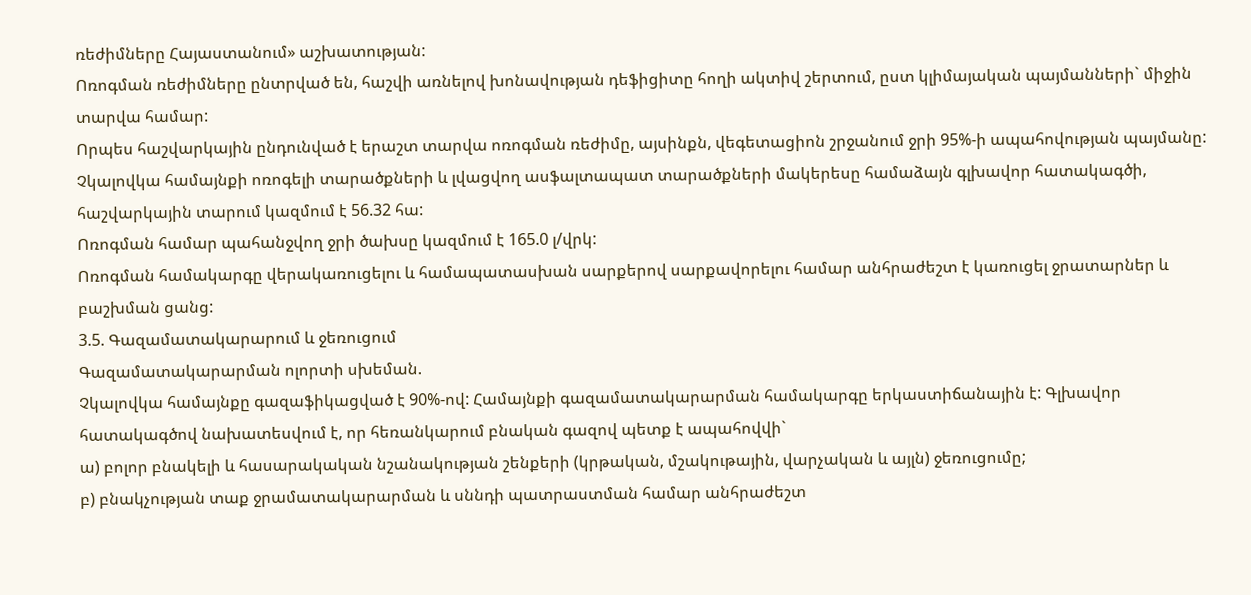ռեժիմները Հայաստանում» աշխատության:
Ոռոգման ռեժիմները ընտրված են, հաշվի առնելով խոնավության դեֆիցիտը հողի ակտիվ շերտում, ըստ կլիմայական պայմանների` միջին տարվա համար:
Որպես հաշվարկային ընդունված է երաշտ տարվա ոռոգման ռեժիմը, այսինքն, վեգետացիոն շրջանում ջրի 95%-ի ապահովության պայմանը:
Չկալովկա համայնքի ոռոգելի տարածքների և լվացվող ասֆալտապատ տարածքների մակերեսը համաձայն գլխավոր հատակագծի, հաշվարկային տարում կազմում է 56.32 հա:
Ոռոգման համար պահանջվող ջրի ծախսը կազմում է 165.0 լ/վրկ:
Ոռոգման համակարգը վերակառուցելու և համապատասխան սարքերով սարքավորելու համար անհրաժեշտ է կառուցել ջրատարներ և բաշխման ցանց:
3.5. Գազամատակարարում և ջեռուցում
Գազամատակարարման ոլորտի սխեման.
Չկալովկա համայնքը գազաֆիկացված է 90%-ով: Համայնքի գազամատակարարման համակարգը երկաստիճանային է: Գլխավոր հատակագծով նախատեսվում է, որ հեռանկարում բնական գազով պետք է ապահովվի`
ա) բոլոր բնակելի և հասարակական նշանակության շենքերի (կրթական, մշակութային, վարչական և այլն) ջեռուցումը;
բ) բնակչության տաք ջրամատակարարման և սննդի պատրաստման համար անհրաժեշտ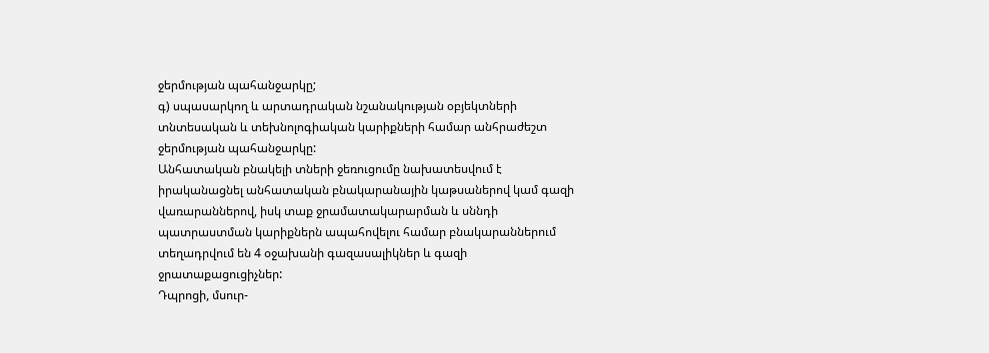ջերմության պահանջարկը;
գ) սպասարկող և արտադրական նշանակության օբյեկտների տնտեսական և տեխնոլոգիական կարիքների համար անհրաժեշտ ջերմության պահանջարկը:
Անհատական բնակելի տների ջեռուցումը նախատեսվում է իրականացնել անհատական բնակարանային կաթսաներով կամ գազի վառարաններով, իսկ տաք ջրամատակարարման և սննդի պատրաստման կարիքներն ապահովելու համար բնակարաններում տեղադրվում են 4 օջախանի գազասալիկներ և գազի ջրատաքացուցիչներ:
Դպրոցի, մսուր-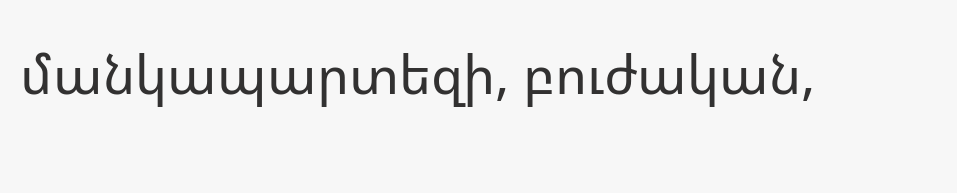մանկապարտեզի, բուժական,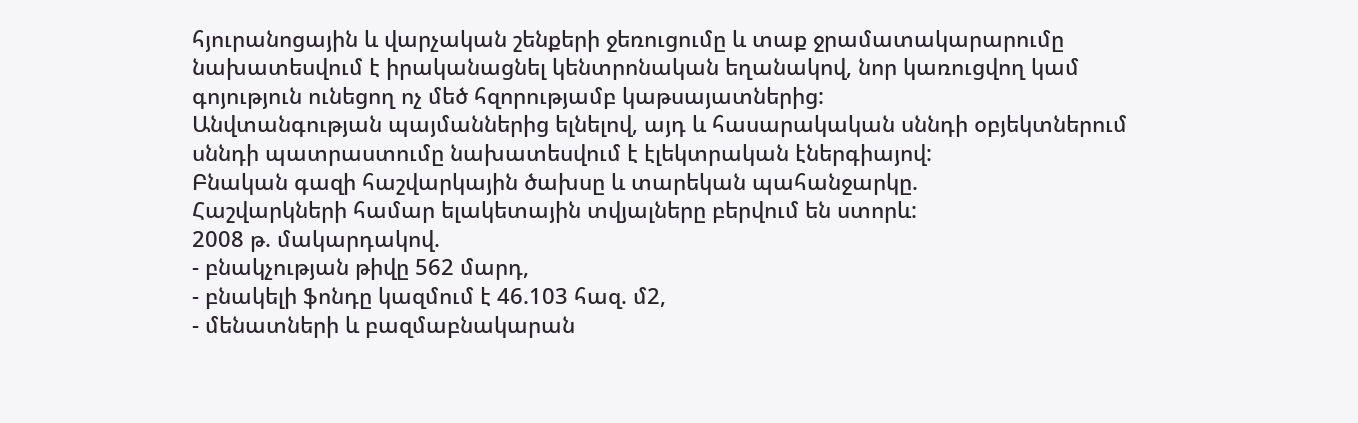հյուրանոցային և վարչական շենքերի ջեռուցումը և տաք ջրամատակարարումը նախատեսվում է իրականացնել կենտրոնական եղանակով, նոր կառուցվող կամ գոյություն ունեցող ոչ մեծ հզորությամբ կաթսայատներից:
Անվտանգության պայմաններից ելնելով, այդ և հասարակական սննդի օբյեկտներում սննդի պատրաստումը նախատեսվում է էլեկտրական էներգիայով:
Բնական գազի հաշվարկային ծախսը և տարեկան պահանջարկը.
Հաշվարկների համար ելակետային տվյալները բերվում են ստորև:
2008 թ. մակարդակով.
- բնակչության թիվը 562 մարդ,
- բնակելի ֆոնդը կազմում է 46.103 հազ. մ2,
- մենատների և բազմաբնակարան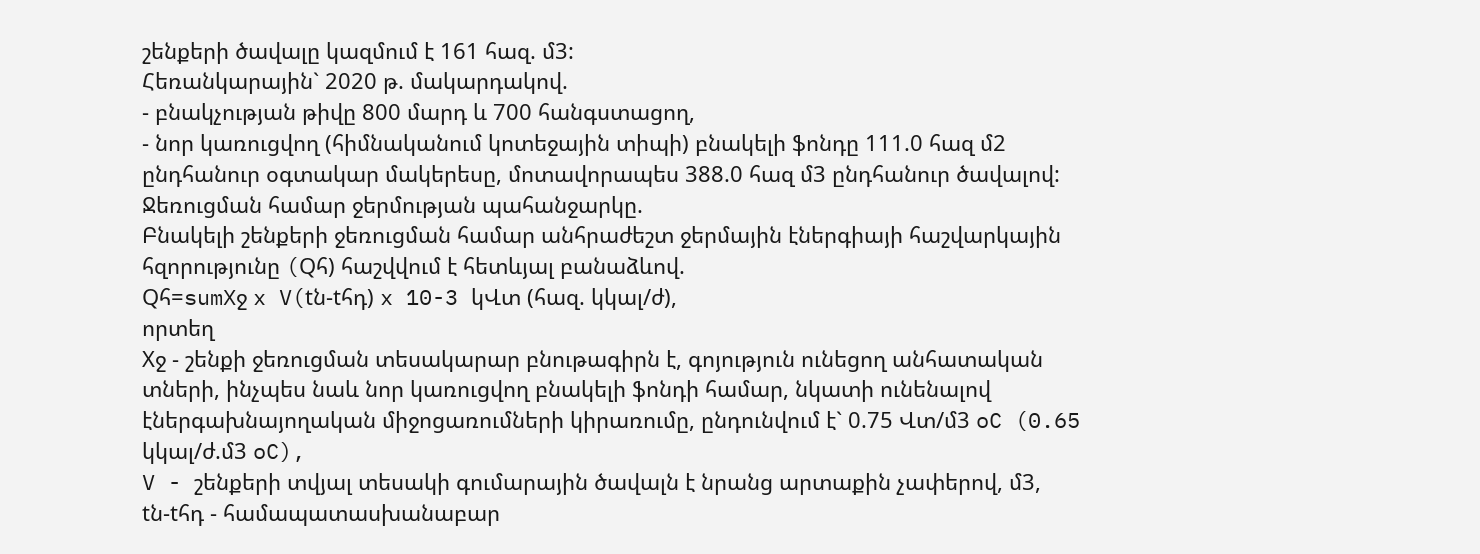շենքերի ծավալը կազմում է 161 հազ. մ3:
Հեռանկարային` 2020 թ. մակարդակով.
- բնակչության թիվը 800 մարդ և 700 հանգստացող,
- նոր կառուցվող (հիմնականում կոտեջային տիպի) բնակելի ֆոնդը 111.0 հազ մ2 ընդհանուր օգտակար մակերեսը, մոտավորապես 388.0 հազ մ3 ընդհանուր ծավալով:
Ջեռուցման համար ջերմության պահանջարկը.
Բնակելի շենքերի ջեռուցման համար անհրաժեշտ ջերմային էներգիայի հաշվարկային հզորությունը (Qհ) հաշվվում է հետևյալ բանաձևով.
Qհ=sumXջ x V(tն-tհդ) x 10-3 կՎտ (հազ. կկալ/ժ),
որտեղ
Xջ - շենքի ջեռուցման տեսակարար բնութագիրն է, գոյություն ունեցող անհատական տների, ինչպես նաև նոր կառուցվող բնակելի ֆոնդի համար, նկատի ունենալով էներգախնայողական միջոցառումների կիրառումը, ընդունվում է` 0.75 Վտ/մ3 oC (0.65 կկալ/ժ.մ3 oC),
V - շենքերի տվյալ տեսակի գումարային ծավալն է նրանց արտաքին չափերով, մ3,
tն-tհդ - համապատասխանաբար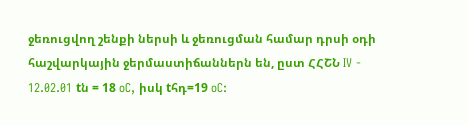ջեռուցվող շենքի ներսի և ջեռուցման համար դրսի օդի հաշվարկային ջերմաստիճաններն են, ըստ ՀՀՇՆ IV - 12.02.01 tն = 18 oC, իսկ tհդ=19 oC: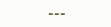---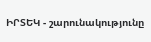ԻՐՏԵԿ - շարունակությունը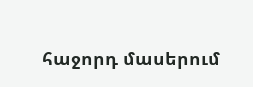հաջորդ մասերում